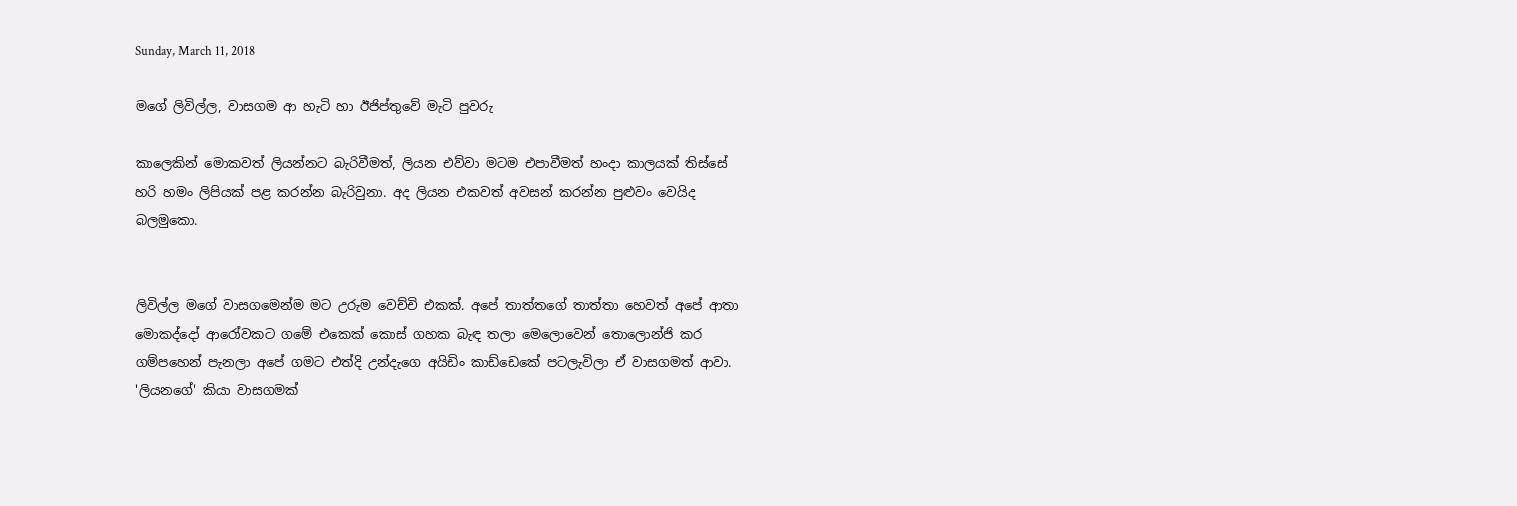Sunday, March 11, 2018

මගේ ලිවිල්ල, වාසගම ආ හැටි හා ඊජිප්තුවේ මැටි පුවරු

කාලෙකින් මොකවත් ලියන්නට බැරිවීමත්, ලියන එව්වා මටම එපාවීමත් හංදා කාලයක් තිස්සේ හරි හමං ලිපියක් පළ කරන්න බැරිවුනා. අද ලියන එකවත් අවසන් කරන්න පුළුවං වෙයිද බලමුකො.


ලිවිල්ල මගේ වාසගමෙන්ම මට උරුම වෙච්චි එකක්. අපේ තාත්තගේ තාත්තා හෙවත් අපේ ආතා මොකද්දෝ ආරෝවකට ගමේ එකෙක් කොස් ගහක බැඳ තලා මෙලොවෙන් තොලොන්ජි කර ගම්පහෙන් පැනලා අපේ ගමට එත්දි උන්දැගෙ අයිඩිං කාඩ්ඩෙකේ පටලැවිලා ඒ වාසගමත් ආවා. 'ලියනගේ' කියා වාසගමක්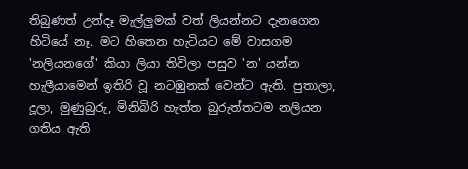තිබුණත් උන්දෑ මැල්ලුමක් වත් ලියන්නට දැනගෙන හිටියේ නෑ. මට හිතෙන හැටියට මේ වාසගම 'නලියනගේ' කියා ලියා තිවිලා පසුව 'න' යන්න හැලීයාමෙන් ඉතිරි වූ නටඹුනක් වෙන්ට ඇති. පුතාලා, දූලා, මුණුබුරු, මිනිබිරි හැත්ත බුරුත්තටම නලියන ගතිය ඇති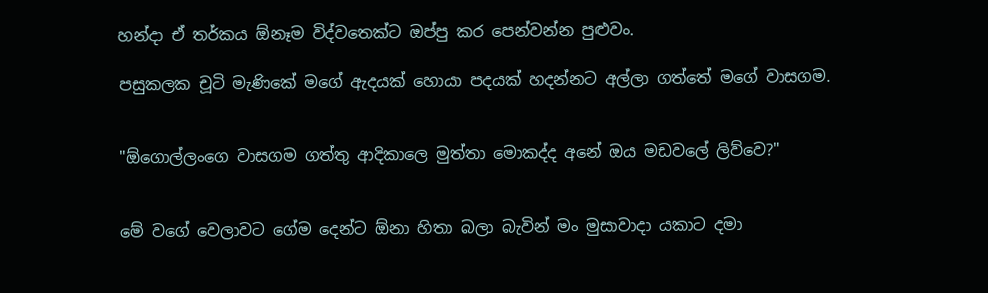හන්දා ඒ තර්කය ඕනෑම විද්වතෙක්ට ඔප්පු කර පෙන්වන්න පුළුවං.

පසුකලක චූටි මැණිකේ මගේ ඇදයක් හොයා පදයක් හදන්නට අල්ලා ගත්තේ මගේ වාසගම.


"ඕගොල්ලංගෙ වාසගම ගත්තු ආදිකාලෙ මුත්තා මොකද්ද අනේ ඔය මඩවලේ ලිව්වෙ?"


මේ වගේ වෙලාවට ගේම දෙන්ට ඕනා හිතා බලා බැවින් මං මුසාවාදා යකාට දමා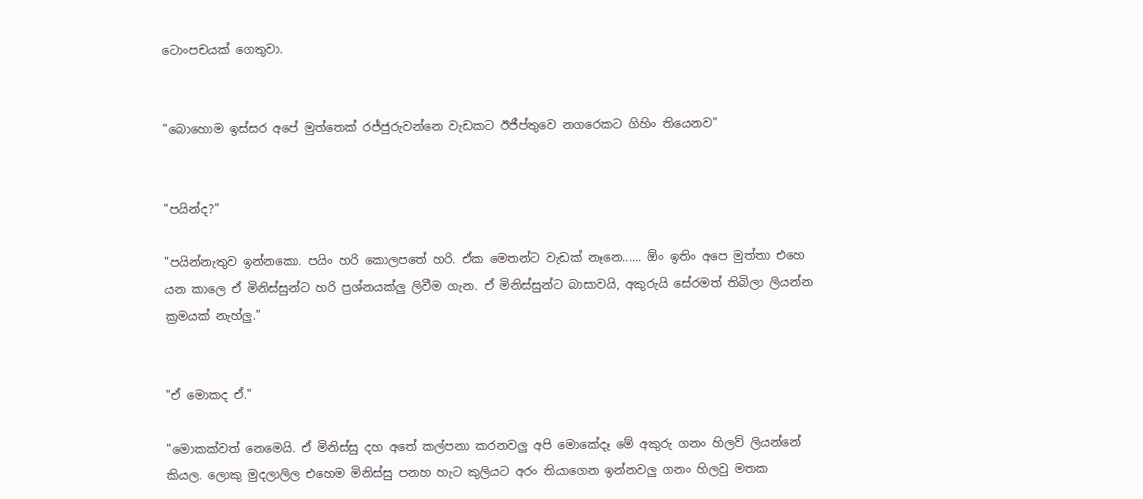ටොංපචයක් ගෙතුවා.


"බොහොම ඉස්සර අපේ මුත්තෙක් රජ්ජුරුවන්නෙ වැඩකට ඊජීප්තුවෙ නගරෙකට ගිහිං තියෙනව"


"පයින්ද?"

"පයින්නැතුව ඉන්නකො. පයිං හරි කොලපතේ හරි. ඒක මෙතන්ට වැඩක් නෑනෙ...... ඕං ඉතිං අපෙ මුත්තා එහෙ යන කාලෙ ඒ මිනිස්සුන්ට හරි ප්‍රශ්නයක්ලු ලිවීම ගැන. ඒ මිනිස්සුන්ට බාසාවයි, අකුරුයි සේරමත් තිබිලා ලියන්න ක්‍රමයක් නැහ්ලු."


"ඒ මොකද ඒ."

"මොකක්වත් නෙමෙයි. ඒ මිනිස්සු දහ අතේ කල්පනා කරනවලු අපි මොකේදෑ මේ අකුරු ගනං හිලව් ලියන්නේ කියල. ලොකු මුදලාලිල එහෙම මිනිස්සු පනහ හැට කුලියට අරං තියාගෙන ඉන්නවලු ගනං හිලවු මතක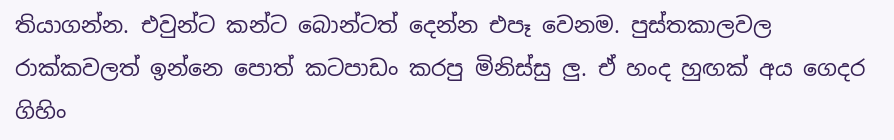තියාගන්න. එවුන්ට කන්ට බොන්ටත් දෙන්න එපෑ වෙනම. පුස්තකාලවල රාක්කවලත් ඉන්නෙ පොත් කටපාඩං කරපු මිනිස්සු ලු. ඒ හංද හුඟක් අය ගෙදර ගිහිං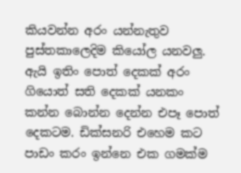කියවන්න අරං යන්නැතුව පුස්තකාලෙදිම කියෝල යනවලු. ඇයි ඉතිං පොත් දෙකක් අරං ගියොත් සති දෙකක් යනකං කන්න බොන්න දෙන්න එපෑ පොත් දෙකටම. ඩික්සනරි එහෙම කට පාඩං කරං ඉන්නෙ එක ගමක්ම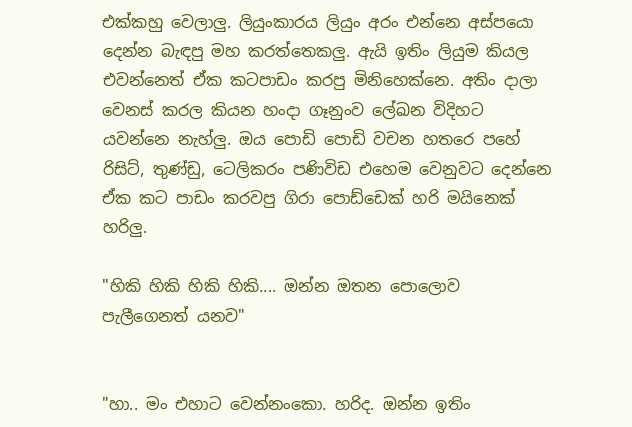එක්කහු වෙලාලු. ලියුංකාරය ලියුං අරං එන්නෙ අස්පයො දෙන්න බැඳපු මහ කරත්තෙකලු. ඇයි ඉතිං ලියුම කියල එවන්නෙත් ඒක කටපාඩං කරපු මිනිහෙක්නෙ. අතිං දාලා වෙනස් කරල කියන හංදා ගෑනුංව ලේඛන විදිහට යවන්නෙ නැහ්ලු. ඔය පොඩි පොඩි වචන හතරෙ පහේ රිසිට්, තුණ්ඩු, ටෙලිකරං පණිවිඩ එහෙම වෙනුවට දෙන්නෙ ඒක කට පාඩං කරවපු ගිරා පොඩ්ඩෙක් හරි මයිනෙක් හරිලු.

"හිකි හිකි හිකි හිකි.... ඔන්න ඔතන පොලොව පැලීගෙනත් යනව"


"හා.. මං එහාට වෙන්නංකො. හරිද. ඔන්න ඉතිං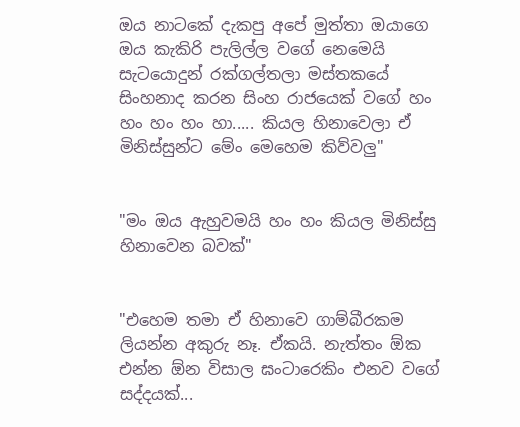ඔය නාටකේ දැකපු අපේ මුත්තා ඔයාගෙ ඔය කැකිරි පැලිල්ල වගේ නෙමෙයි සැටයොදුන් රක්ගල්තලා මස්තකයේ සිංහනාද කරන සිංහ රාජයෙක් වගේ හං හං හං හං හා..... කියල හිනාවෙලා ඒ මිනිස්සුන්ට මේං මෙහෙම කිව්වලු"


"මං ඔය ඇහුවමයි හං හං කියල මිනිස්සු හිනාවෙන බවක්"


"එහෙම තමා ඒ හිනාවෙ ගාම්බීරකම ලියන්න අකුරු නෑ. ඒකයි. නැත්තං ඕක එන්න ඕන විසාල ඝංටාරෙකිං එනව වගේ සද්දයක්...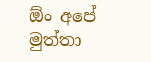ඕං අපේ මුත්තා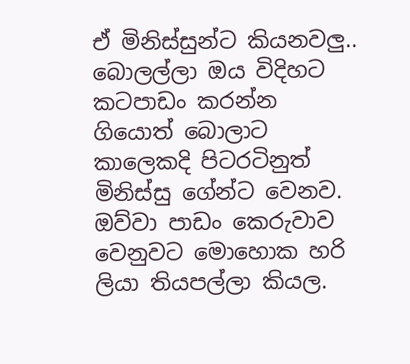ඒ මිනිස්සුන්ට කියනවලු.. බොලල්ලා ඔය විදිහට කටපාඩං කරන්න ගියොත් බොලාට කාලෙකදි පිටරටිනුත් මිනිස්සු ගේන්ට වෙනව. ඔව්වා පාඩං කෙරුවාව වෙනුවට මොහොක හරි ලියා තියපල්ලා කියල.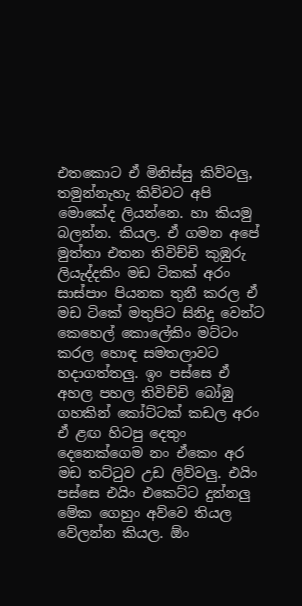එතකොට ඒ මිනිස්සු කිව්වලු, තමුන්නැහැ කිව්වට අපි මොකේද ලියන්නෙ. හා කියමු බලන්න. කියල. ඒ ගමන අපේ මුත්තා එතන තිවිච්චි කුඹුරු ලියැද්දකිං මඩ ටිකක් අරං සාස්පාං පියනක තුනී කරල ඒ මඩ ටිකේ මතුපිට සිනිදු වෙන්ට කෙහෙල් කොලේකිං මට්ටං කරල හොඳ සමතලාවට හදාගත්තලු. ඉං පස්සෙ ඒ අහල පහල තිවිච්චි බෝඹු ගහකින් කෝට්ටක් කඩල අරං ඒ ළඟ හිටපු දෙතුං දෙනෙක්ගෙම නං ඒකෙං අර මඩ තට්ටුව උඩ ලිව්වලු. එයිං පස්සෙ එයිං එකෙට්ට දුන්නලු මේක ගෙහුං අව්වෙ තියල වේලන්න කියල. ඕං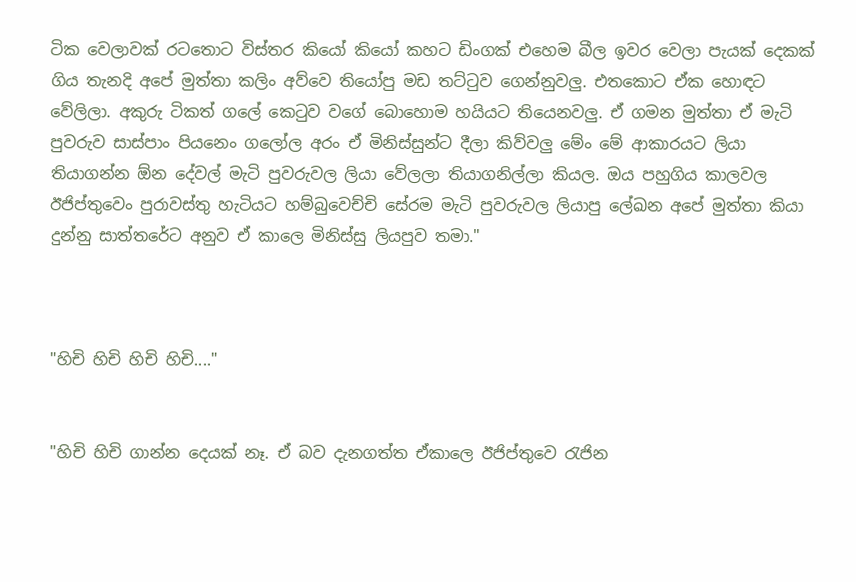ටික වෙලාවක් රටතොට විස්තර කියෝ කියෝ කහට ඩිංගක් එහෙම බීල ඉවර වෙලා පැයක් දෙකක් ගිය තැනදි අපේ මුත්තා කලිං අව්වෙ තියෝපු මඩ තට්ටුව ගෙන්නුවලු. එතකොට ඒක හොඳට වේලිලා. අකුරු ටිකත් ගලේ කෙටුව වගේ බොහොම හයියට තියෙනවලු. ඒ ගමන මුත්තා ඒ මැටි පුවරුව සාස්පාං පියනෙං ගලෝල අරං ඒ මිනිස්සුන්ට දීලා කිව්වලු මේං මේ ආකාරයට ලියා තියාගන්න ඕන දේවල් මැටි පුවරුවල ලියා වේලලා තියාගනිල්ලා කියල. ඔය පහුගිය කාලවල ඊජිප්තුවෙං පුරාවස්තු හැටියට හම්බුවෙච්චි සේරම මැටි පුවරුවල ලියාපු ලේඛන අපේ මුත්තා කියා දුන්නු සාත්තරේට අනුව ඒ කාලෙ මිනිස්සු ලියපුව තමා."



"හිචි හිචි හිචි හිචි...."


"හිචි හිචි ගාන්න දෙයක් නෑ. ඒ බව දැනගත්ත ඒකාලෙ ඊජිප්තුවෙ රැජින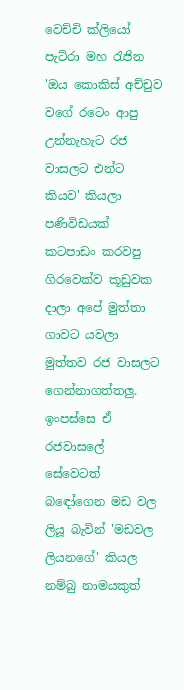වෙච්චි ක්ලියෝ පැට්රා මහ රැජින 'ඔය කොකිස් අච්චුව වගේ රටෙං ආපු උන්නැහැට රජ වාසලට එන්ට කියව' කියලා පණිවිඩයක් කටපාඩං කරවපු ගිරවෙක්ව කූඩුවක දාලා අපේ මුත්තා ගාවට යවලා මුත්තව රජ වාසලට ගෙන්නාගත්තලු. ඉංපස්සෙ ඒ රජවාසලේ සේවෙටත් බඳෝගෙන මඩ වල ලියූ බැවින් 'මඩවල ලියනගේ' කියල නම්බු නාමයකුත්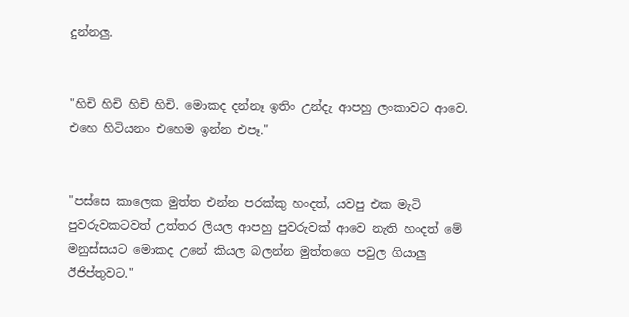දුන්නලු.


"හිචි හිචි හිචි හිචි. මොකද දන්නෑ ඉතිං උන්දැ ආපහු ලංකාවට ආවෙ. එහෙ හිටියනං එහෙම ඉන්න එපෑ."


"පස්සෙ කාලෙක මුත්ත එන්න පරක්කු හංදත්, යවපු එක මැටි පුවරුවකටවත් උත්තර ලියල ආපහු පුවරුවක් ආවෙ නැති හංදත් මේ මනුස්සයට මොකද උනේ කියල බලන්න මුත්තගෙ පවුල ගියාලු ඊජිප්තුවට."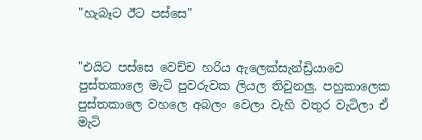"හැබෑට ඊට පස්සෙ"


"එයිට පස්සෙ වෙච්ච හරිය ඇලෙක්සැන්ඩ්‍රියාවෙ පුස්තකාලෙ මැටි පුවරුවක ලියල තිවුනලු. පහුකාලෙක පුස්තකාලෙ වහලෙ අබලං වෙලා වැහි වතුර වැටිලා ඒ මැටි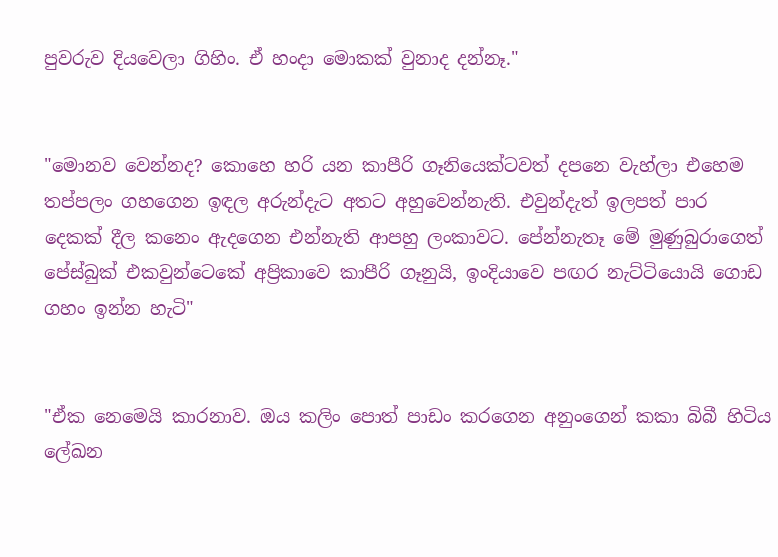පුවරුව දියවෙලා ගිහිං. ඒ හංදා මොකක් වුනාද දන්නෑ."


"මොනව වෙන්නද? කොහෙ හරි යන කාපීරි ගෑනියෙක්ටවත් දපනෙ වැහ්ලා එහෙම තප්පලං ගහගෙන ඉඳල අරුන්දැට අතට අහුවෙන්නැති. එවුන්දැත් ඉලපත් පාර දෙකක් දීල කනෙං ඇදගෙන එන්නැති ආපහු ලංකාවට. පේන්නැතෑ මේ මුණුබුරාගෙත් පේස්බුක් එකවුන්ටෙකේ අප්‍රිකාවෙ කාපීරි ගෑනුයි, ඉංදියාවෙ පඟර නැට්ටියොයි ගොඩ ගහං ඉන්න හැටි"


"ඒක නෙමෙයි කාරනාව. ඔය කලිං පොත් පාඩං කරගෙන අනුංගෙන් කකා බිබී හිටිය ලේඛන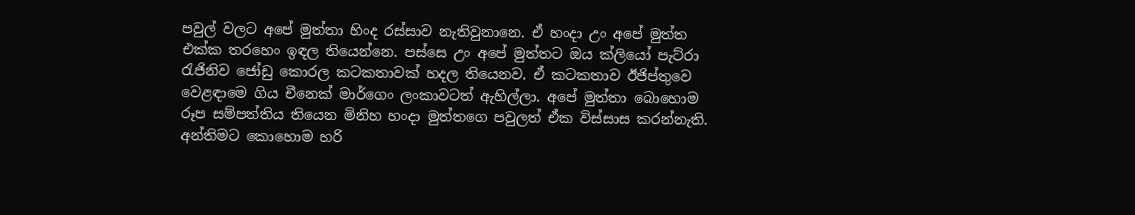පවුල් වලට අපේ මුත්තා හිංද රස්සාව නැතිවුනානෙ. ඒ හංදා උං අපේ මුත්ත එක්ක තරහෙං ඉඳල තියෙන්නෙ. පස්සෙ උං අපේ මුත්තට ඔය ක්ලියෝ පැට්රා රැජිනිව ජෝඩු කොරල කටකතාවක් හදල තියෙනව. ඒ කටකතාව ඊජිප්තුවෙ වෙළඳාමෙ ගිය චීනෙක් මාර්ගෙං ලංකාවටත් ඇහිල්ලා. අපේ මුත්තා බොහොම රූප සම්පත්තිය තියෙන මිනිහ හංදා මුත්තගෙ පවුලත් ඒක විස්සාස කරන්නැති. අන්තිමට කොහොම හරි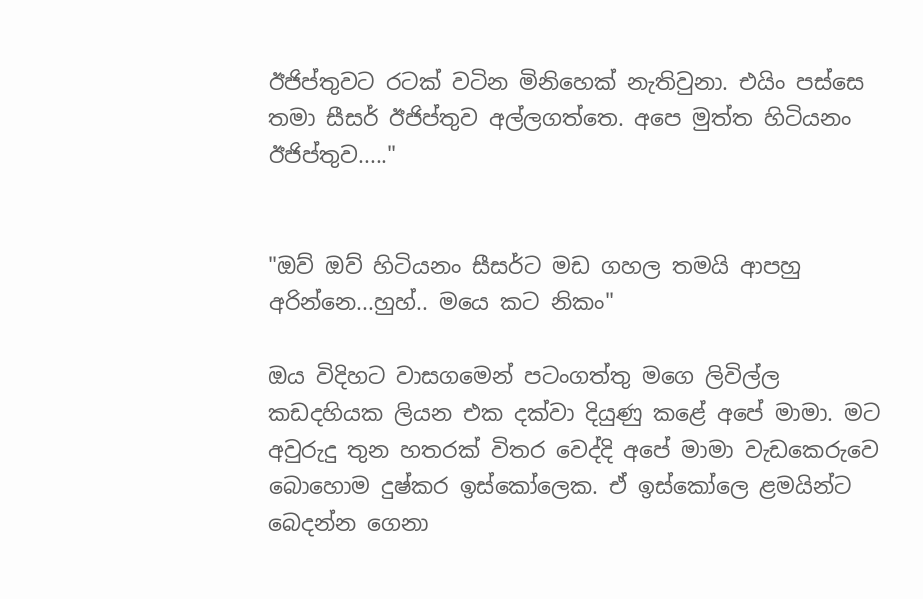ඊජිප්තුවට රටක් වටින මිනිහෙක් නැතිවුනා. එයිං පස්සෙ තමා සීසර් ඊජිප්තුව අල්ලගත්තෙ. අපෙ මුත්ත හිටියනං ඊජිප්තුව....."


"ඔව් ඔව් හිටියනං සීසර්ට මඩ ගහල තමයි ආපහු අරින්නෙ...හුහ්.. මයෙ කට නිකං"

ඔය විදිහට වාසගමෙන් පටංගත්තු මගෙ ලිවිල්ල කඩදහියක ලියන එක දක්වා දියුණු කළේ අපේ මාමා. මට අවුරුදු තුන හතරක් විතර වෙද්දි අපේ මාමා වැඩකෙරුවෙ බොහොම දුෂ්කර ඉස්කෝලෙක. ඒ ඉස්කෝලෙ ළමයින්ට බෙදන්න ගෙනා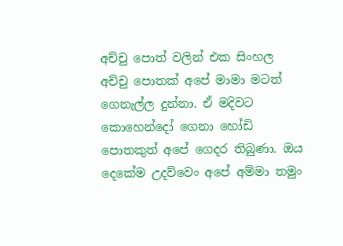අච්චු පොත් වලින් එක සිංහල අච්චු පොතක් අපේ මාමා මටත් ගෙනැල්ල දුන්නා. ඒ මදිවට කොහෙන්දෝ ගෙනා හෝඩි පොතකුත් අපේ ගෙදර තිබුණා. ඔය දෙකේම උදව්වෙං අපේ අම්මා තමුං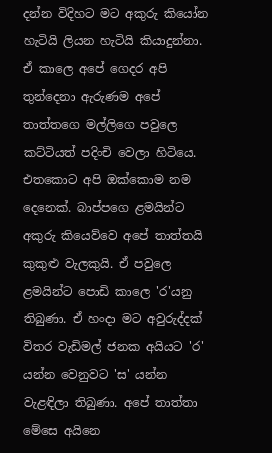දන්න විදිහට මට අකුරු කියෝන හැටියි ලියන හැටියි කියාදුන්නා. ඒ කාලෙ අපේ ගෙදර අපි තුන්දෙනා ඇරුණම අපේ තාත්තගෙ මල්ලිගෙ පවුලෙ කට්ටියත් පදිංචි වෙලා හිටියෙ. එතකොට අපි ඔක්කොම නම දෙනෙක්. බාප්පගෙ ළමයින්ට අකුරු කියෙව්වෙ අපේ තාත්තයි කුකුළු වැලකුයි. ඒ පවුලෙ ළමයින්ට පොඩි කාලෙ 'ර'යනු තිබුණා. ඒ හංදා මට අවුරුද්දක් විතර වැඩිමල් ජනක අයියට 'ර' යන්න වෙනුවට 'ස' යන්න වැළඳිලා තිබුණා. අපේ තාත්තා මේසෙ අයිනෙ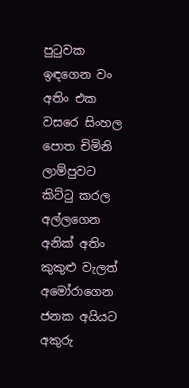පුටුවක ඉඳගෙන වං අතිං එක වසරෙ සිංහල පොත චිමිනි ලාම්පුවට කිට්ටු කරල අල්ලගෙන අනික් අතිං කුකුළු වැලත් අමෝරාගෙන ජනක අයියට අකුරු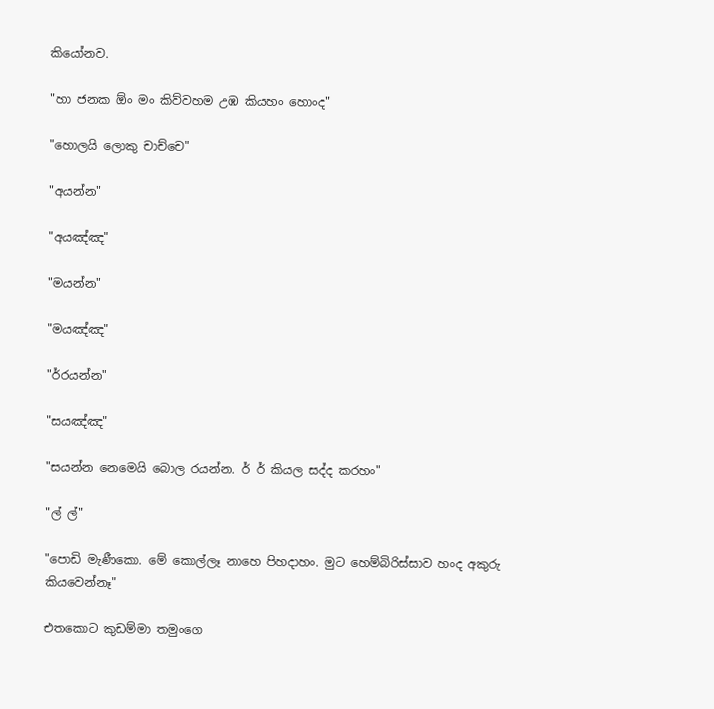කියෝනව.

"හා ජනක ඕං මං කිව්වහම උඹ කියහං හොංද"

"හොලයි ලොකු චාච්චෙ"

"අයන්න"

"අයඤ්ඤ"

"මයන්න"

"මයඤ්ඤ"

"ර්රයන්න"

"සයඤ්ඤ"

"සයන්න නෙමෙයි බොල රයන්න. ර් ර් කියල සද්ද කරහං"

"ල් ල්"

"පොඩි මැණීකො. මේ කොල්ලෑ නාහෙ පිහදාහං. මුට හෙම්බිරිස්සාව හංද අකුරු කියවෙන්නෑ"

එතකොට කුඩම්මා තමුංගෙ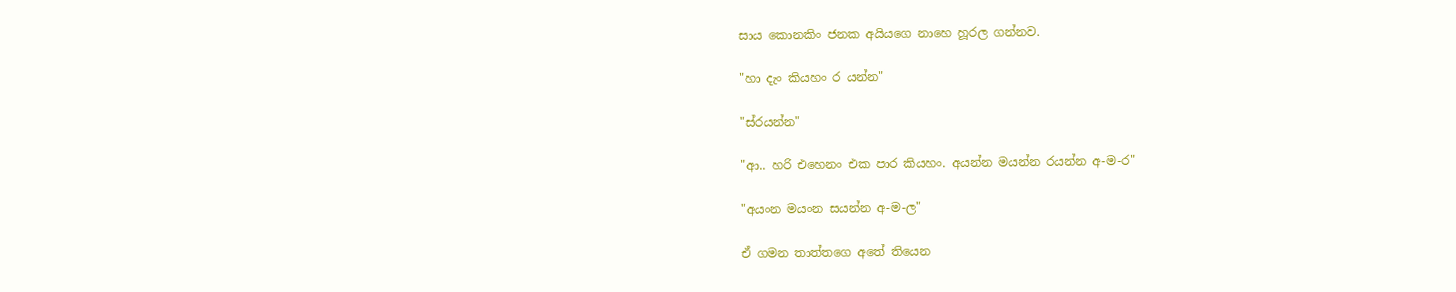සාය කොනකිං ජනක අයියගෙ නාහෙ හූරල ගන්නව.

"හා දැං කියහං ර යන්න"

"ස්රයන්න"

"ආ.. හරි එහෙනං එක පාර කියහං. අයන්න මයන්න රයන්න අ-ම-ර"

"අයංන මයංන සයන්න අ-ම-ල"

ඒ ගමන තාත්තගෙ අතේ තියෙන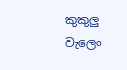කුකුලු වැලෙං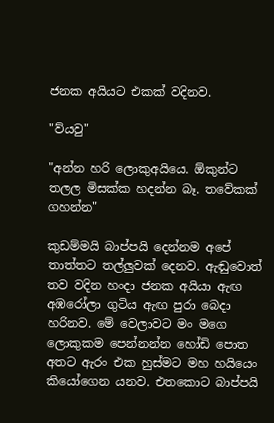ජනක අයියට එකක් වදිනව.

"ව්යවු"

"අන්න හරි ලොකුඅයියෙ. ඕකුන්ට තලල මිසක්ක හදන්න බෑ. තවේකක් ගහන්න"

කුඩම්මයි බාප්පයි දෙන්නම අපේ තාත්තට තල්ලුවක් දෙනව. ඇඬුවොත් තව වදින හංදා ජනක අයියා ඇඟ අඹරෝලා ගුටිය ඇඟ පුරා බෙදා හරිනව. මේ වෙලාවට මං මගෙ ලොකුකම පෙන්නන්න හෝඩි පොත අතට ඇරං එක හුස්මට මහ හයියෙං කියෝගෙන යනව. එතකොට බාප්පයි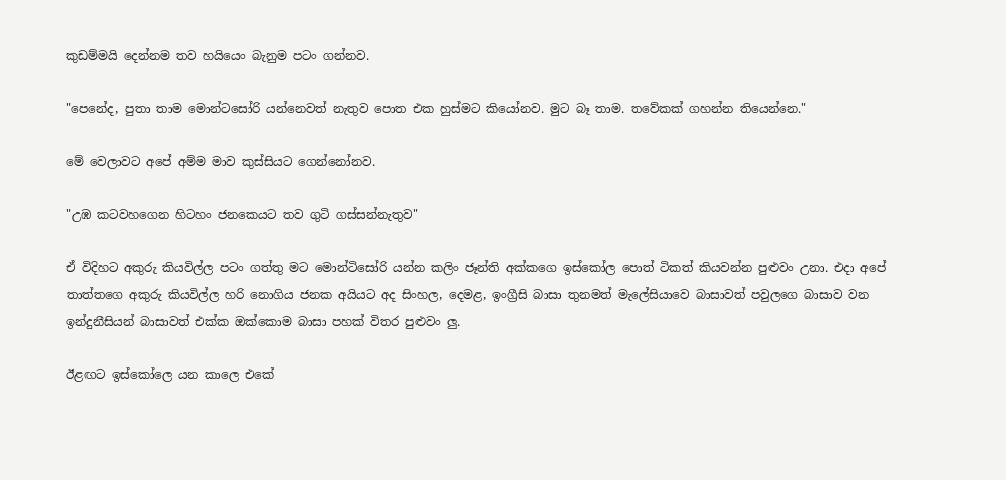කුඩම්මයි දෙන්නම තව හයියෙං බැනුම පටං ගන්නව.

"පෙනේද, පුතා තාම මොන්ටසෝරි යන්නෙවත් නැතුව පොත එක හුස්මට කියෝනව. මුට බෑ තාම. තවේකක් ගහන්න තියෙන්නෙ."

මේ වෙලාවට අපේ අම්ම මාව කුස්සියට ගෙන්නෝනව.

"උඹ කටවහගෙන හිටහං ජනකෙයට තව ගුටි ගස්සන්නැතුව"

ඒ විදිහට අකුරු කියවිල්ල පටං ගත්තු මට මොන්ටිසෝරි යන්න කලිං ජෑන්ති අක්කගෙ ඉස්කෝල පොත් ටිකත් කියවන්න පුළුවං උනා. එදා අපේ තාත්තගෙ අකුරු කියවිල්ල හරි නොගිය ජනක අයියට අද සිංහල, දෙමළ, ඉංග්‍රීසි බාසා තුනමත් මැලේසියාවෙ බාසාවත් පවුලගෙ බාසාව වන ඉන්දුනීසියන් බාසාවත් එක්ක ඔක්කොම බාසා පහක් විතර පුළුවං ලු.

ඊළඟට ඉස්කෝලෙ යන කාලෙ එකේ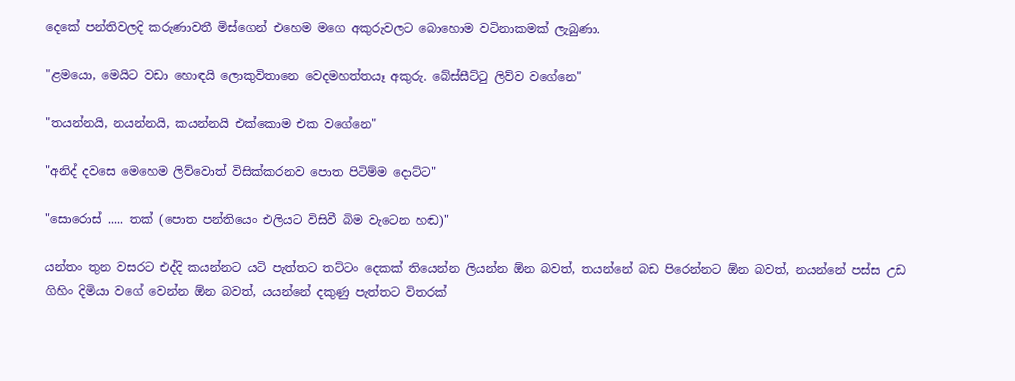දෙකේ පන්තිවලදි කරුණාවතී මිස්ගෙන් එහෙම මගෙ අකුරුවලට බොහොම වටිනාකමක් ලැබුණා.

"ළමයො, මෙයිට වඩා හොඳයි ලොකුවිතානෙ වෙදමහත්තයෑ අකුරු. බේස්සීට්ටු ලිව්ව වගේනෙ"

"තයන්නයි, නයන්නයි, කයන්නයි එක්කොම එක වගේනෙ"

"අනිද් දවසෙ මෙහෙම ලිව්වොත් විසික්කරනව පොත පිටිම්ම දොට්ට"

"සොරොස් ..... තක් (පොත පන්තියෙං එලියට විසිවී බිම වැටෙන හඬ)"

යන්තං තුන වසරට එද්දි කයන්නට යටි පැත්තට තට්ටං දෙකක් තියෙන්න ලියන්න ඕන බවත්, තයන්නේ බඩ පිරෙන්නට ඕන බවත්, නයන්නේ පස්ස උඩ ගිහිං දිමියා වගේ වෙන්න ඕන බවත්, යයන්නේ දකුණු පැත්තට විතරක්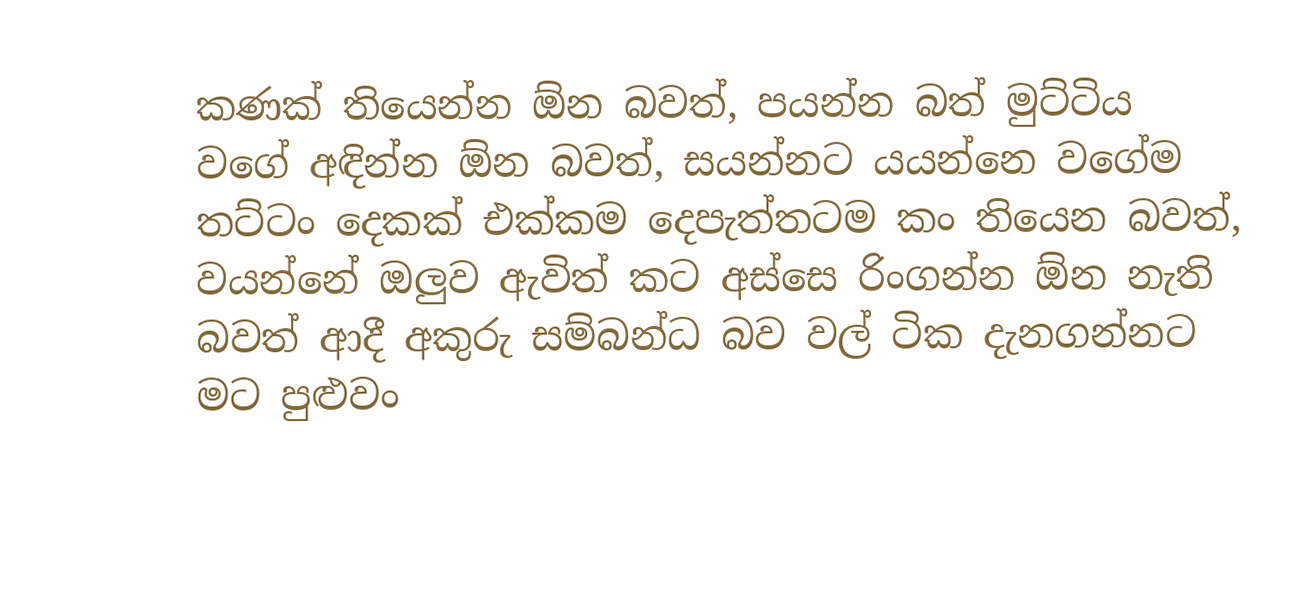කණක් තියෙන්න ඕන බවත්, පයන්න බත් මුට්ටිය වගේ අඳින්න ඕන බවත්, සයන්නට යයන්නෙ වගේම තට්ටං දෙකක් එක්කම දෙපැත්තටම කං තියෙන බවත්, වයන්නේ ඔලුව ඇවිත් කට අස්සෙ රිංගන්න ඕන නැති බවත් ආදී අකුරු සම්බන්ධ බව වල් ටික දැනගන්නට මට පුළුවං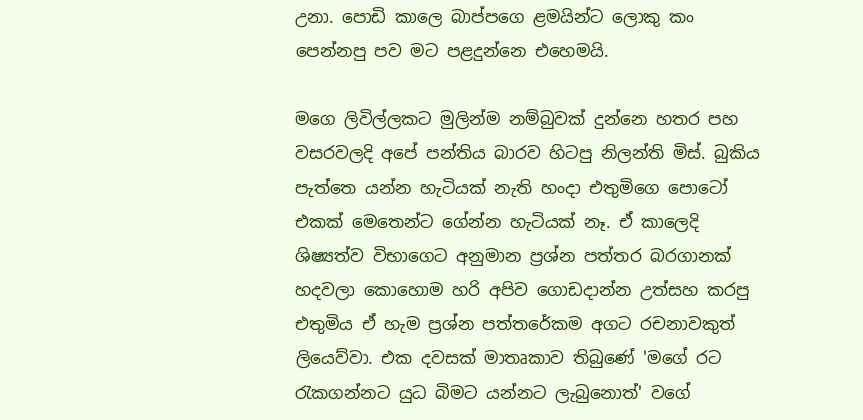උනා. පොඩි කාලෙ බාප්පගෙ ළමයින්ට ලොකු කං පෙන්නපු පව මට පළදුන්නෙ එහෙමයි.

මගෙ ලිවිල්ලකට මුලින්ම නම්බුවක් දුන්නෙ හතර පහ වසරවලදි අපේ පන්තිය බාරව හිටපු නිලන්ති මිස්. බුකිය පැත්තෙ යන්න හැටියක් නැති හංදා එතුමිගෙ පොටෝ එකක් මෙතෙන්ට ගේන්න හැටියක් නෑ. ඒ කාලෙදි ශිෂ්‍යත්ව විභාගෙට අනුමාන ප්‍රශ්න පත්තර බරගානක් හදවලා කොහොම හරි අපිව ගොඩදාන්න උත්සහ කරපු එතුමිය ඒ හැම ප්‍රශ්න පත්තරේකම අගට රචනාවකුත් ලියෙව්වා. එක දවසක් මාතෘකාව තිබුණේ 'මගේ රට රැකගන්නට යුධ බිමට යන්නට ලැබුනොත්' වගේ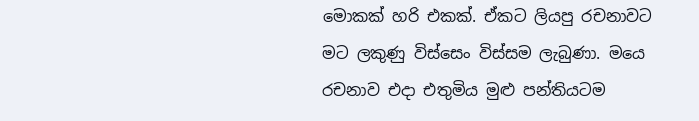මොකක් හරි එකක්. ඒකට ලියපු රචනාවට මට ලකුණු විස්සෙං විස්සම ලැබුණා. මයෙ රචනාව එදා එතුමිය මුළු පන්තියටම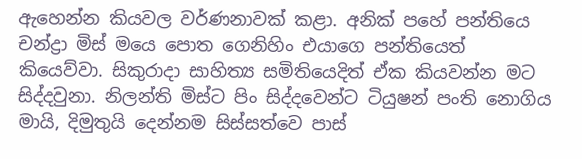ඇහෙන්න කියවල වර්ණනාවක් කළා. අනික් පහේ පන්තියෙ චන්ද්‍රා මිස් මයෙ පොත ගෙනිහිං එයාගෙ පන්තියෙත් කියෙව්වා. සිකුරාදා සාහිත්‍ය සමිතියෙදිත් ඒක කියවන්න මට සිද්දවුනා. නිලන්ති මිස්ට පිං සිද්දවෙන්ට ටියුෂන් පංති නොගිය මායි, දිමුතුයි දෙන්නම සිස්සත්වෙ පාස්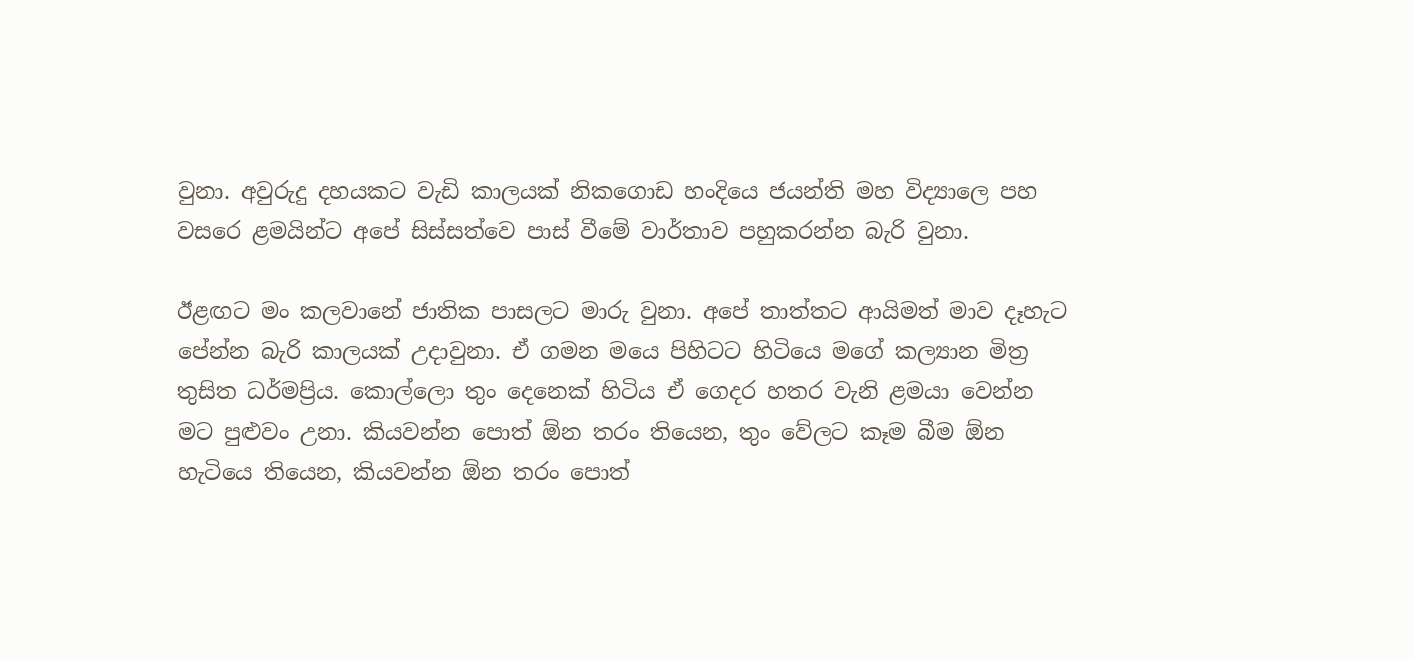වුනා. අවුරුදු දහයකට වැඩි කාලයක් නිකගොඩ හංදියෙ ජයන්ති මහ විද්‍යාලෙ පහ වසරෙ ළමයින්ට අපේ සිස්සත්වෙ පාස් වීමේ වාර්තාව පහුකරන්න බැරි වුනා.

ඊළඟට මං කලවානේ ජාතික පාසලට මාරු වුනා. අපේ තාත්තට ආයිමත් මාව දෑහැට පේන්න බැරි කාලයක් උදාවුනා. ඒ ගමන මයෙ පිහිටට හිටියෙ මගේ කල්‍යාන මිත්‍ර තුසිත ධර්මප්‍රිය. කොල්ලො තුං දෙනෙක් හිටිය ඒ ගෙදර හතර වැනි ළමයා වෙන්න මට පුළුවං උනා. කියවන්න පොත් ඕන තරං තියෙන, තුං වේලට කෑම බීම ඕන හැටියෙ තියෙන, කියවන්න ඕන තරං පොත්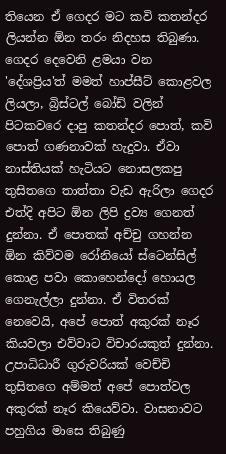තියෙන ඒ ගෙදර මට කවි කතන්දර ලියන්න ඕන තරං නිදහස තිබුණා. ගෙදර දෙවෙනි ළමයා වන 'දේශප්‍රිය'ත් මමත් හාප්සීට් කොළවල ලියලා, බ්‍රිස්ටල් බෝඩ් වලින් පිටකවරෙ දාපු කතන්දර පොත්, කවි පොත් ගණනාවක් හැදුවා. ඒවා නාස්තියක් හැටියට නොසලකපු තුසිතගෙ තාත්තා වැඩ ඇරිලා ගෙදර එත්දි අපිට ඕන ලිපි ද්‍රව්‍ය ගෙනත් දුන්නා. ඒ පොතක් අච්චු ගහන්න ඕන කිව්වම රෝනියෝ ස්ටෙන්සිල් කොළ පවා කොහෙන්දෝ හොයල ගෙනැල්ලා දුන්නා. ඒ විතරක් නෙවෙයි, අපේ පොත් අකුරක් නෑර කියවලා එව්වාට විචාරයකුත් දුන්නා. උපාධිධාරී ගුරුවරියක් වෙච්චි තුසිතගෙ අම්මත් අපේ පොත්වල අකුරක් නෑර කියෙව්වා. වාසනාවට පහුගිය මාසෙ තිබුණු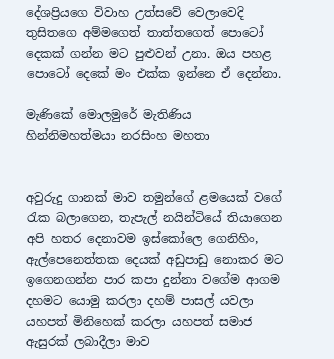දේශප්‍රියගෙ විවාහ උත්සවේ වෙලාවෙදි තුසිතගෙ අම්මගෙත් තාත්තගෙත් පොටෝ දෙකක් ගන්න මට පුළුවන් උනා. ඔය පහළ පොටෝ දෙකේ මං එක්ක ඉන්නෙ ඒ දෙන්නා.

මැණිකේ මොලමුරේ මැතිණිය
හින්නිමහත්මයා නරසිංහ මහතා


අවුරුදු ගානක් මාව තමුන්ගේ ළමයෙක් වගේ රැක බලාගෙන, තැපැල් නයින්ටියේ තියාගෙන අපි හතර දෙනාවම ඉස්කෝලෙ ගෙනිහිං, ඇල්පෙනෙත්තක දෙයක් අඩුපාඩු නොකර මට ඉගෙනගන්න පාර කපා දුන්නා වගේම ආගම දහමට යොමු කරලා දහම් පාසල් යවලා යහපත් මිනිහෙක් කරලා යහපත් සමාජ ඇසුරක් ලබාදීලා මාව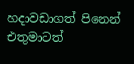හදාවඩාගත් පිනෙන් එතුමාටත්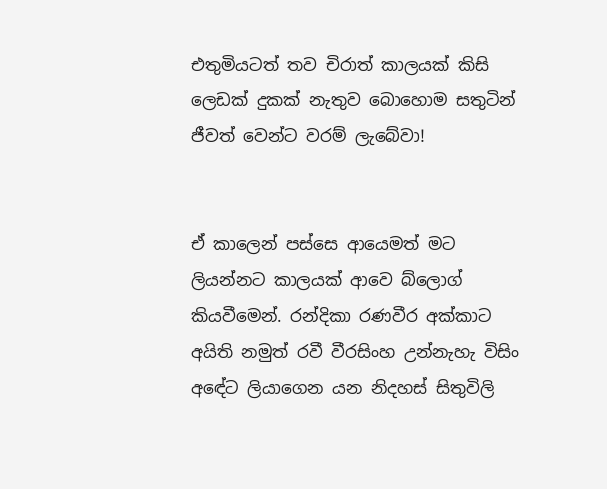එතුමියටත් තව චිරාත් කාලයක් කිසි ලෙඩක් දුකක් නැතුව බොහොම සතුටින් ජීවත් වෙන්ට වරම් ලැබේවා!


ඒ කාලෙන් පස්සෙ ආයෙමත් මට ලියන්නට කාලයක් ආවෙ බ්ලොග් කියවීමෙන්. රන්දිකා රණවීර අක්කාට අයිති නමුත් රවී වීරසිංහ උන්නැහැ විසිං අඳේට ලියාගෙන යන නිදහස් සිතුවිලි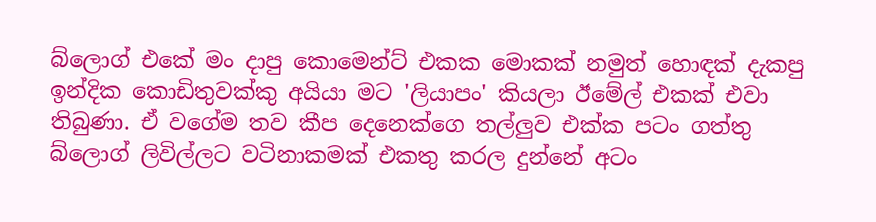බ්ලොග් එකේ මං දාපු කොමෙන්ට් එකක මොකක් නමුත් හොඳක් දැකපු ඉන්දික කොඩිතුවක්කු අයියා මට 'ලියාපං' කියලා ඊමේල් එකක් එවා තිබුණා. ඒ වගේම තව කීප දෙනෙක්ගෙ තල්ලුව එක්ක පටං ගත්තු බ්ලොග් ලිවිල්ලට වටිනාකමක් එකතු කරල දුන්නේ අටං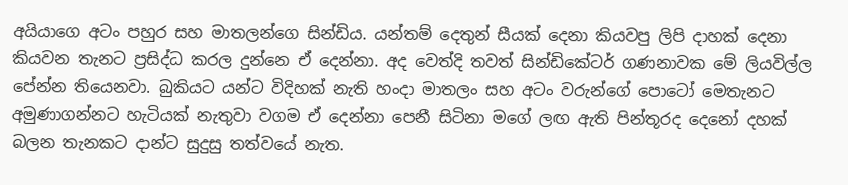අයියාගෙ අටං පහුර සහ මාතලන්ගෙ සින්ඩිය. යන්තම් දෙතුන් සීයක් දෙනා කියවපු ලිපි දාහක් දෙනා කියවන තැනට ප්‍රසිද්ධ කරල දුන්නෙ ඒ දෙන්නා. අද වෙත්දි තවත් සින්ඩිකේටර් ගණනාවක මේ ලියවිල්ල පේන්න තියෙනවා. බුකියට යන්ට විදිහක් නැති හංදා මාතලං සහ අටං වරුන්ගේ පොටෝ මෙතැනට අමුණාගන්නට හැටියක් නැතුවා වගම ඒ දෙන්නා පෙනී සිටිනා මගේ ලඟ ඇති පින්තූරද දෙනෝ දහක් බලන තැනකට දාන්ට සුදුසු තත්වයේ නැත.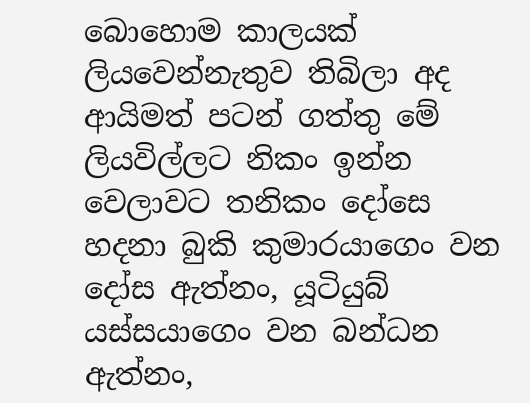බොහොම කාලයක් ලියවෙන්නැතුව තිබිලා අද ආයිමත් පටන් ගත්තු මේ ලියවිල්ලට නිකං ඉන්න වෙලාවට තනිකං දෝසෙ හදනා බුකි කුමාරයාගෙං වන දෝස ඇත්නං, යූටියුබ් යස්සයාගෙං වන බන්ධන ඇත්නං,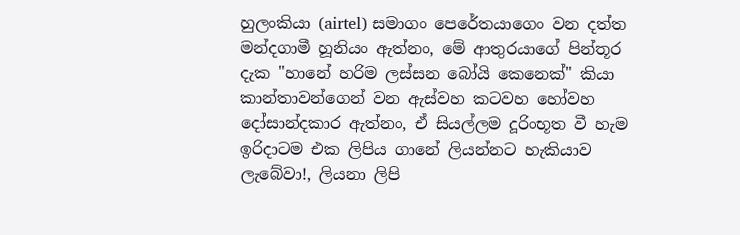හුලංකියා (airtel) සමාගං පෙරේතයාගෙං වන දත්ත මන්දගාමී හූනියං ඇත්නං, මේ ආතුරයාගේ පින්තූර දැක "හානේ හරිම ලස්සන බෝයි කෙනෙක්" කියා කාන්තාවන්ගෙන් වන ඇස්වහ කටවහ හෝවහ දෝසාන්දකාර ඇත්නං, ඒ සියල්ලම දූරිංභූත වී හැම ඉරිදාටම එක ලිපිය ගානේ ලියන්නට හැකියාව ලැබේවා!, ලියනා ලිපි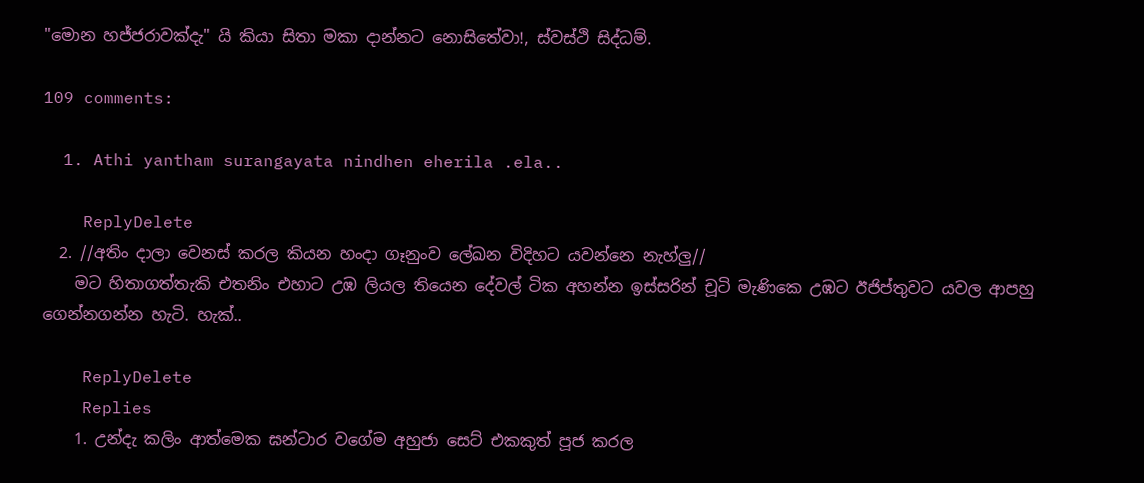"මොන හජ්ජරාවක්දැ" යි කියා සිතා මකා දාන්නට නොසිතේවා!, ස්වස්ථි සිද්ධම්.

109 comments:

  1. Athi yantham surangayata nindhen eherila .ela..

    ReplyDelete
  2. //අතිං දාලා වෙනස් කරල කියන හංදා ගෑනුංව ලේඛන විදිහට යවන්නෙ නැහ්ලු//
    මට හිතාගත්තැකි එතනිං එහාට උඹ ලියල තියෙන දේවල් ටික අහන්න ඉස්සරින් චූටි මැණිකෙ උඹට ඊජිප්තුවට යවල ආපහු ගෙන්නගන්න හැටි. හැක්..

    ReplyDelete
    Replies
    1. උන්දැ කලිං ආත්මෙක ඝන්ටාර වගේම අහුජා සෙට් එකකුත් පූජ කරල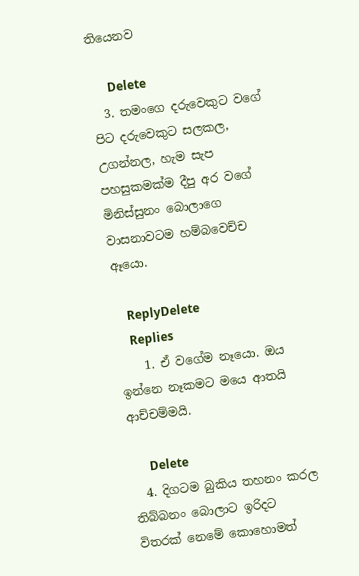තියෙනව

      Delete
  3. තමංගෙ දරුවෙකුට වගේ පිට දරුවෙකුට සලකල, උගන්නල, හැම සැප පහසුකමක්ම දීපු අර වගේ මිනිස්සුනං බොලාගෙ වාසනාවටම හම්බවෙච්ච ඈයො.

    ReplyDelete
    Replies
    1. ඒ වගේම නෑයො. ඔය ඉන්නෙ නෑකමට මයෙ ආතයි ආච්චම්මයි.

      Delete
  4. දිගටම බුකිය තහනං කරල තිබ්බනං බොලාට ඉරිදට විතරක් නෙමේ කොහොමත්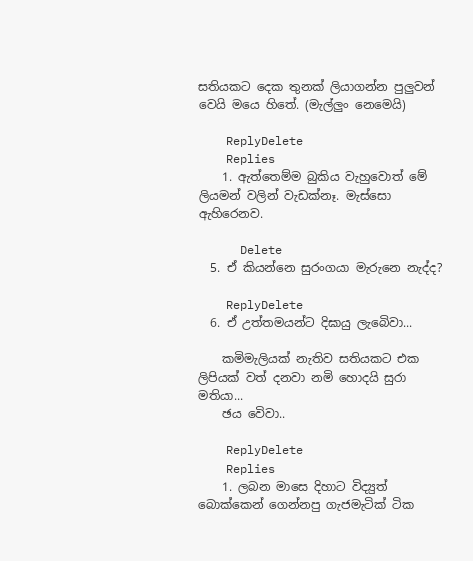සතියකට දෙක තුනක් ලියාගන්න පුලුවන් වෙයි මයෙ හිතේ. (මැල්ලුං නෙමෙයි)

    ReplyDelete
    Replies
    1. ඇත්තෙම්ම බුකිය වැහුවොත් මේ ලියමන් වලින් වැඩක්නෑ. මැස්සො ඇහිරෙනව.

      Delete
  5. ඒ කියන්නෙ සුරංගයා මැරුනෙ නැද්ද?

    ReplyDelete
  6. ඒ උත්තමයන්ට දිඝායු ලැබෙිවා...

    කමිමැලියක් නැතිව සතියකට එක ලිපියක් වත් දනවා නමි හොදයි සුරා මතියා...
    ඡය වෙිවා..

    ReplyDelete
    Replies
    1. ලබන මාසෙ දිහාට විද්‍යුත් බොක්කෙන් ගෙන්නපු ගැජමැටික් ටික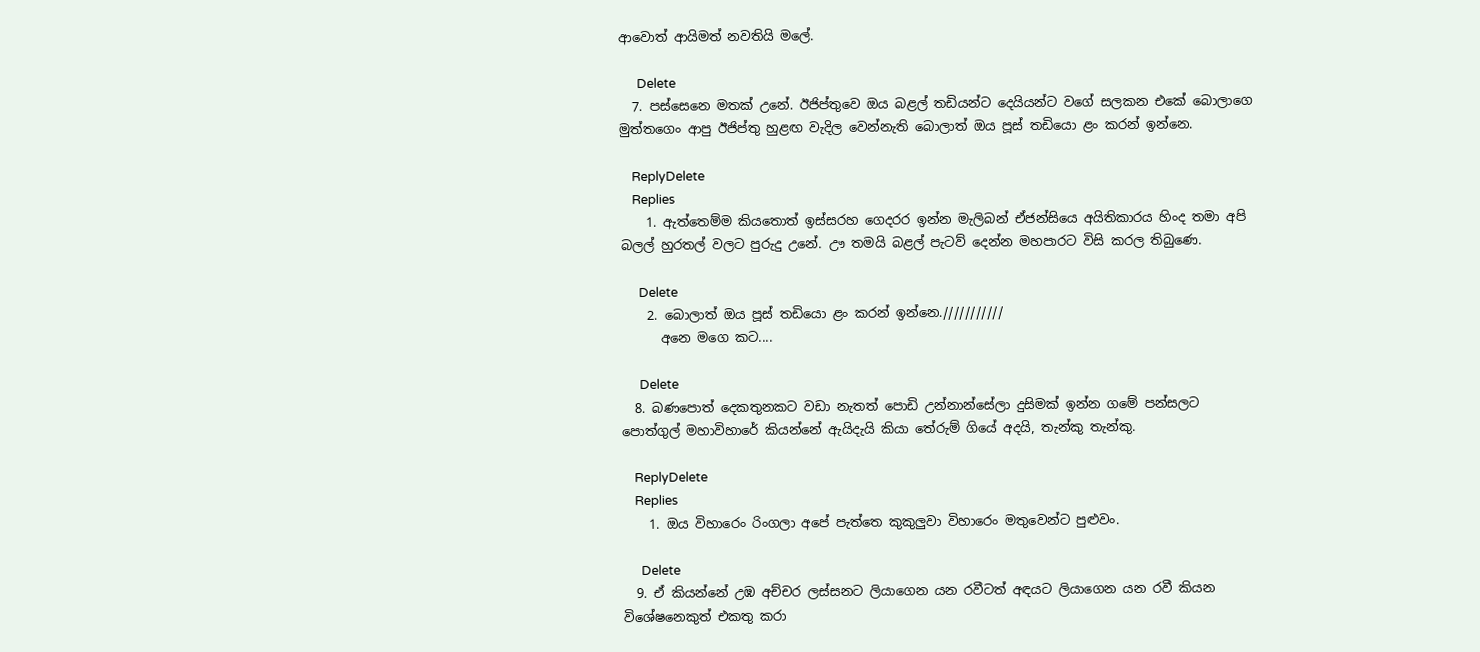ආවොත් ආයිමත් නවතියි මලේ.

      Delete
  7. පස්සෙනෙ මතක් උනේ. ඊජිප්තුවෙ ඔය බළල් තඩියන්ට දෙයියන්ට වගේ සලකන එකේ බොලාගෙ මුත්තගෙං ආපු ඊජිප්තු හුළඟ වැදිල වෙන්නැති බොලාත් ඔය පූස් තඩියො ළං කරන් ඉන්නෙ.

    ReplyDelete
    Replies
    1. ඇත්තෙම්ම කියතොත් ඉස්සරහ ගෙදරර ඉන්න මැලිබන් ඒජන්සියෙ අයිතිකාරය හිංද තමා අපි බලල් හුරතල් වලට පුරුදු උනේ. ඌ තමයි බළල් පැටව් දෙන්න මහපාරට විසි කරල තිබුණෙ.

      Delete
    2. බොලාත් ඔය පූස් තඩියො ළං කරන් ඉන්නෙ.///////////
      අනෙ මගෙ කට....

      Delete
  8. බණපොත් දෙකතුනකට වඩා නැතත් පොඩි උන්නාන්සේලා දුසිමක් ඉන්න ගමේ පන්සලට පොත්ගුල් මහාවිහාරේ කියන්නේ ඇයිදැයි කියා තේරුම් ගියේ අදයි, තැන්කු තැන්කු.

    ReplyDelete
    Replies
    1. ඔය විහාරෙං රිංගලා අපේ පැත්තෙ කුකුලුවා විහාරෙං මතුවෙන්ට පුළුවං.

      Delete
  9. ඒ කියන්නේ උඹ අච්චර ලස්සනට ලියාගෙන යන රවීටත් අඳයට ලියාගෙන යන රවී කියන විශේෂනෙකුත් එකතු කරා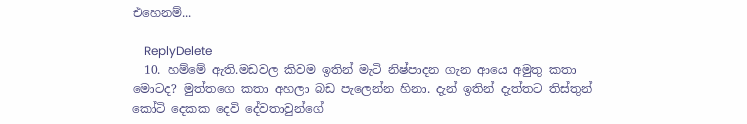එහෙනම්...

    ReplyDelete
  10. හම්මේ ඇති.මඩවල කිවම ඉතින් මැටි නිෂ්පාදන ගැන ආයෙ අමුතු කතා මොටද? මුත්තගෙ කතා අහලා බඩ පැලෙන්න හිනා. දැන් ඉතින් දැත්තට තිස්තුන් කෝටි දෙකක දෙවි දේවතාවුන්ගේ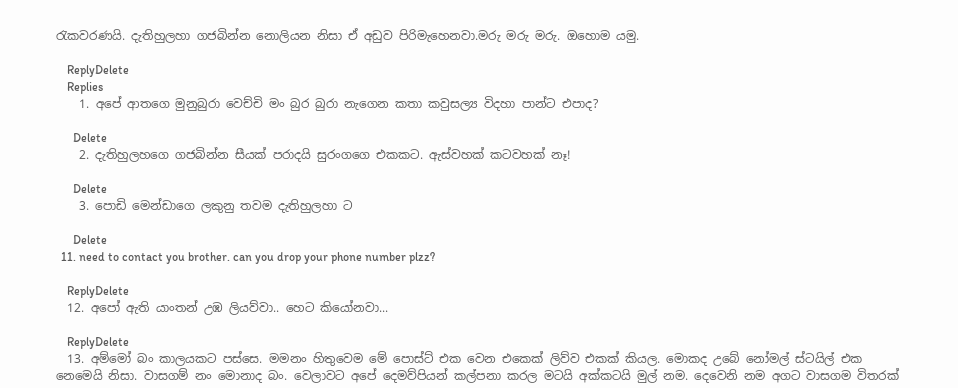රැකවරණයි. දැතිහුලහා ගජබින්න නොලියන නිසා ඒ අඩුව පිරිමැහෙනවා.මරු මරු මරු. ඔහොම යමු.

    ReplyDelete
    Replies
    1. අපේ ආතගෙ මුනුබුරා වෙච්චි මං බුර බුරා නැගෙන කතා කවුසල්‍ය විදහා පාන්ට එපාද?

      Delete
    2. දැතිහුලහගෙ ගජබින්න සීයක් පරාදයි සුරංගගෙ එකකට. ඇස්වහක් කටවහක් නෑ!

      Delete
    3. පොඩි මෙන්ඩාගෙ ලකුනු තවම දැතිහුලහා ට

      Delete
  11. need to contact you brother. can you drop your phone number plzz?

    ReplyDelete
  12. අපෝ ඇති යාංතන් උඹ ලියව්වා.. හෙට කියෝනවා...

    ReplyDelete
  13. අම්මෝ බං කාලයකට පස්සෙ. මමනං හිතුවෙම මේ පොස්ට් එක වෙන එකෙක් ලිව්ව එකක් කියල. මොකද උබේ නෝමල් ස්ටයිල් එක නෙමෙයි නිසා. වාසගම් නං මොනාද බං. වෙලාවට අපේ දෙමව්පියන් කල්පනා කරල මටයි අක්කටයි මුල් නම. දෙවෙනි නම අගට වාසගම විතරක්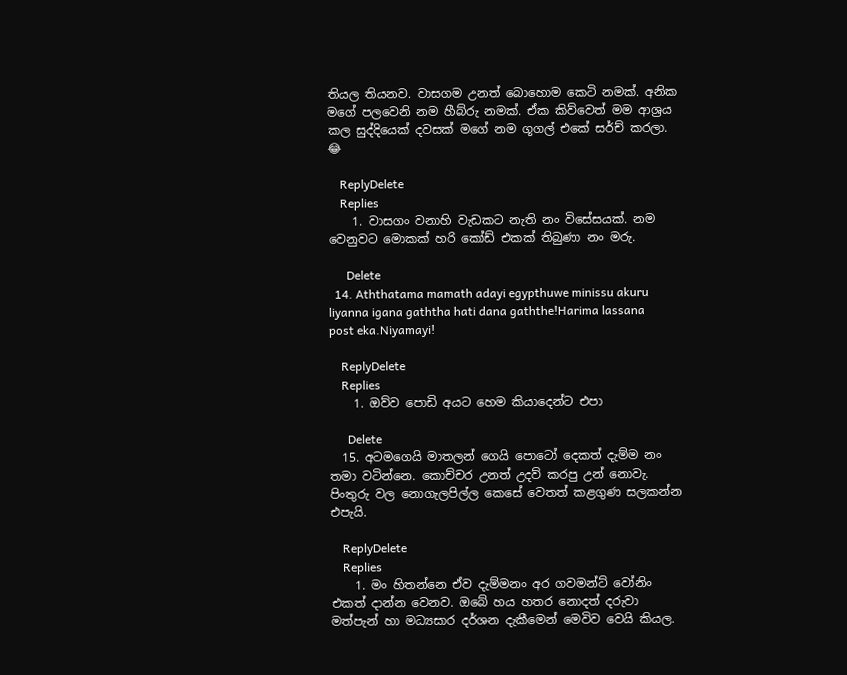තියල තියනව. වාසගම උනත් බොහොම කෙටි නමක්. අනික මගේ පලවෙනි නම හීබ්රු නමක්. ඒක කිව්වෙත් මම ආශ්‍රය කල සුද්දියෙක් දවසක් මගේ නම ගූගල් එකේ සර්ච් කරලා. 😂

    ReplyDelete
    Replies
    1. වාසගං වනාහි වැඩකට නැති නං විසේසයක්. නම වෙනුවට මොකක් හරි කෝඩ් එකක් තිබුණා නං මරු.

      Delete
  14. Aththatama mamath adayi egypthuwe minissu akuru liyanna igana gaththa hati dana gaththe!Harima lassana post eka.Niyamayi!

    ReplyDelete
    Replies
    1. ඔව්ව පොඩි අයට හෙම කියාදෙන්ට එපා

      Delete
  15. අටමගෙයි මාතලන් ගෙයි පොටෝ දෙකත් දැම්ම නං තමා වටින්නෙ. කොච්චර උනත් උදව් කරපු උන් නොවැ. පිංතුරු වල නොගැලපිල්ල කෙසේ වෙතත් කළගුණ සලකන්න එපැයි.

    ReplyDelete
    Replies
    1. මං හිතන්නෙ ඒව දැම්මනං අර ගවමන්ට් වෝනිං එකත් දාන්න වෙනව. ඔබේ හය හතර නොදත් දරුවා මත්පැන් හා මධ්‍යසාර දර්ශන දැකීමෙන් මෙවිව වෙයි කියල.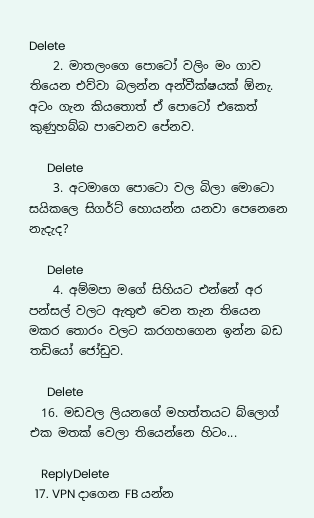Delete
    2. මාතලංගෙ පොටෝ වලිං මං ගාව තියෙන එව්වා බලන්න අන්වීක්ෂයක් ඕනැ. අටං ගැන කියතොත් ඒ පොටෝ එකෙත් කුණුහබ්බ පාවෙනව පේනව.

      Delete
    3. අටමාගෙ පොටො වල බිලා මොටො සයිකලෙ සිගර්ට් හොයන්න යනවා පෙනෙනෙ නැදැද?

      Delete
    4. අම්මපා මගේ සිහියට එන්නේ අර පන්සල් වලට ඇතුළු වෙන තැන තියෙන මකර තොරං වලට කරගහගෙන ඉන්න බඩ තඩියෝ ජෝඩුව.

      Delete
  16. මඩවල ලියනගේ මහත්තයට බ්ලොග් එක මතක් වෙලා තියෙන්නෙ හිටං...

    ReplyDelete
  17. VPN දාගෙන FB යන්න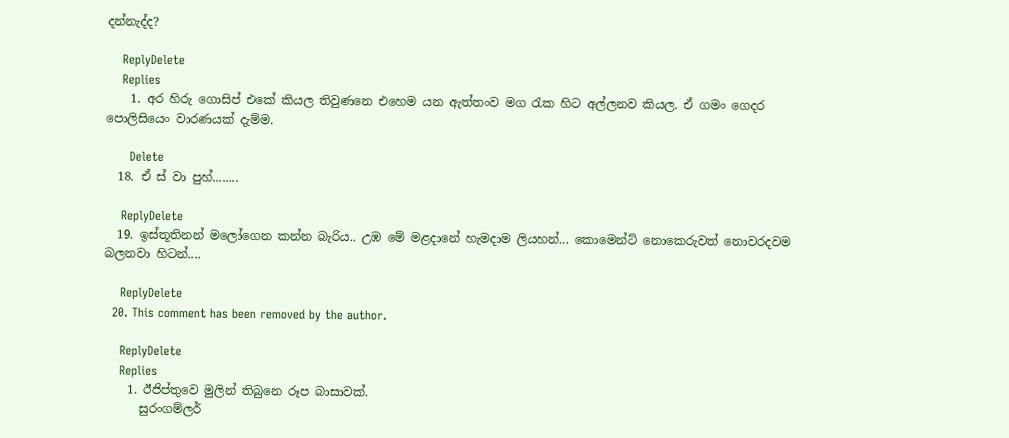දන්නැද්ද?

    ReplyDelete
    Replies
    1. අර හිරු ගොසිප් එකේ කියල තිවුණනෙ එහෙම යන ඇත්තංව මග රැක හිට අල්ලනව කියල. ඒ ගමං ගෙදර පොලිසියෙං වාරණයක් දැම්ම.

      Delete
  18. ඒ ස් වා පුහ්........

    ReplyDelete
  19. ඉස්තූතිනන් මලෝගෙන කන්න බැරිය.. උඹ මේ මළදානේ හැමදාම ලියහන්... කොමෙන්ට් නොකෙරුවත් නොවරදවම බලනවා හිටන්....

    ReplyDelete
  20. This comment has been removed by the author.

    ReplyDelete
    Replies
    1. ඊජිප්තුවෙ මුලින් තිබුනෙ රූප බාසාවක්.
      සුරංගම්ලර්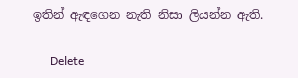ඉතින් ඇඳගෙන නැති නිසා ලියන්න ඇති.

      Delete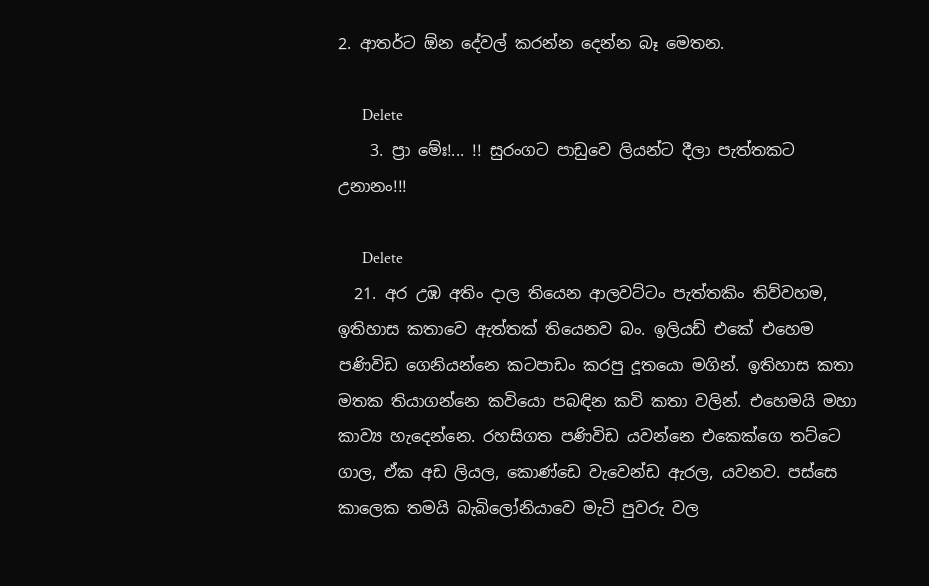2. ආතර්ට ඕන දේවල් කරන්න දෙන්න බෑ මෙතන.

      Delete
    3. ප්‍රා මේඃ!... !! සුරංගට පාඩුවෙ ලියන්ට දීලා පැත්තකට උනානං!!!

      Delete
  21. අර උඹ අතිං දාල තියෙන ආලවට්ටං පැත්තකිං තිව්වහම, ඉතිහාස කතාවෙ ඇත්තක් තියෙනව බං. ඉලියඩ් එකේ එහෙම පණිවිඩ ගෙනියන්නෙ කටපාඩං කරපු දූතයො මගින්. ඉතිහාස කතා මතක තියාගන්නෙ කවියො පබඳින කවි කතා වලින්. එහෙමයි මහා කාව්‍ය හැදෙන්නෙ. රහසිගත පණිවිඩ යවන්නෙ එකෙක්ගෙ තට්ටෙ ගාල, ඒක අඩ ලියල, කොණ්ඩෙ වැවෙන්ඩ ඇරල, යවනව. පස්සෙ කාලෙක තමයි බැබිලෝනියාවෙ මැටි පුවරු වල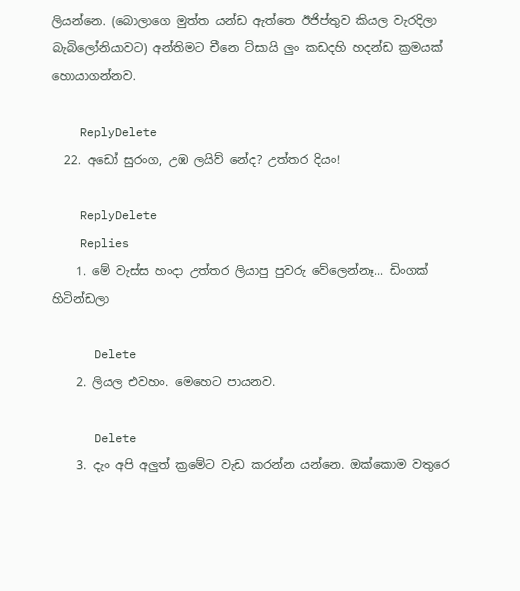ලියන්නෙ. (බොලාගෙ මුත්ත යන්ඩ ඇත්තෙ ඊජිප්තුව කියල වැරදිලා බැබිලෝනියාවට) අන්තිමට චීනෙ ට්සායි ලුං කඩදහි හදන්ඩ ක්‍රමයක් හොයාගන්නව.

    ReplyDelete
  22. අඩෝ සුරංග, උඹ ලයිව් නේද? උත්තර දියං!

    ReplyDelete
    Replies
    1. මේ වැස්ස හංදා උත්තර ලියාපු පුවරු වේලෙන්නෑ... ඩිංගක් හිටින්ඩලා

      Delete
    2. ලියල එවහං. මෙහෙට පායනව.

      Delete
    3. දැං අපි අලුත් ක්‍රමේට වැඩ කරන්න යන්නෙ. ඔක්කොම වතුරෙ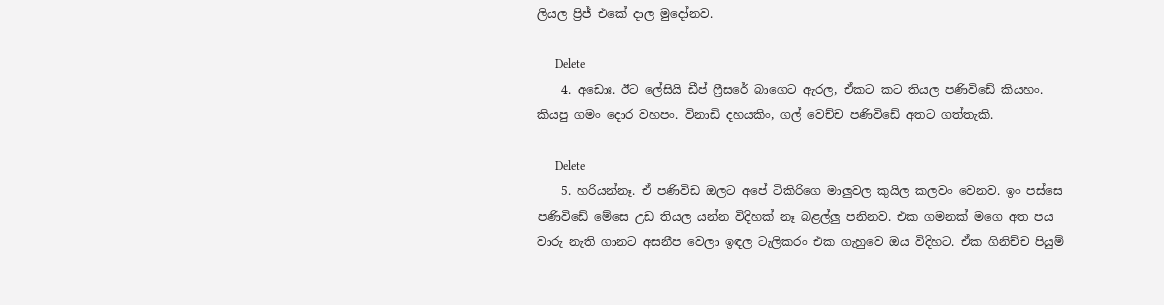ලියල ප්‍රිජ් එකේ දාල මුදෝනව.

      Delete
    4. අඩොඃ. ඊට ලේසියි ඩීප් ‍ෆ්‍රීසරේ බාගෙට ඇරල, ඒකට කට තියල පණිවිඩේ කියහං. කියපු ගමං දොර වහපං. විනාඩි දහයකිං, ගල් වෙච්ච පණිවිඩේ අතට ගත්තැකි.

      Delete
    5. හරියන්නෑ. ඒ පණිවිඩ ඔලට අපේ ටිකිරිගෙ මාලුවල කුයිල කලවං වෙනව. ඉං පස්සෙ පණිවිඩේ මේසෙ උඩ තියල යන්න විදිහක් නෑ බළල්ලු පනිනව. එක ගමනක් මගෙ අත පය වාරු නැති ගානට අසනීප වෙලා ඉඳල ටැලිකරං එක ගැහුවෙ ඔය විදිහට. ඒක ගිනිච්ච පියුම්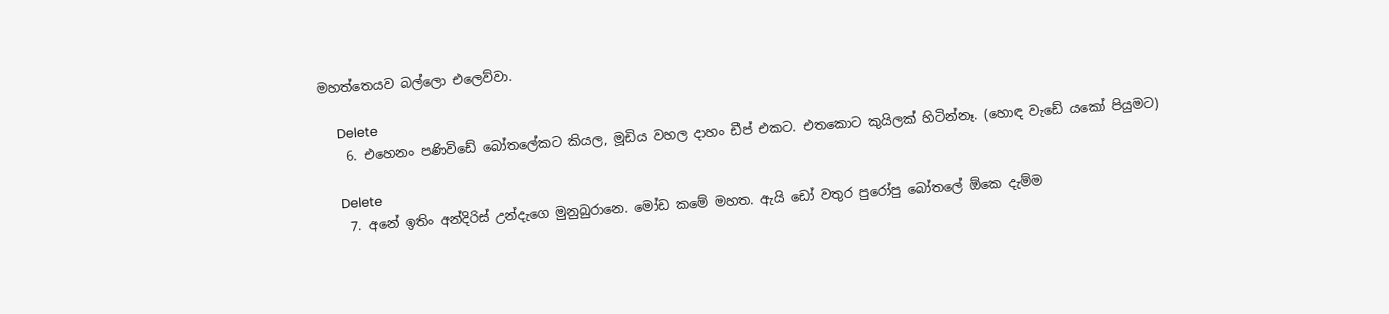මහත්තෙයව බල්ලො එලෙව්වා.

      Delete
    6. එහෙනං පණිවිඩේ බෝතලේකට කියල, මූඩිය වහල දාහං ඩීප් එකට. එතකොට කුයිලක් හිටින්නෑ. (හොඳ වැඩේ යකෝ පියුමට)

      Delete
    7. අනේ ඉතිං අන්දිරිස් උන්දැගෙ මුනුබුරානෙ. මෝඩ කමේ මහත. ඇයි ඩෝ වතුර පුරෝපු බෝතලේ ඕකෙ දැම්ම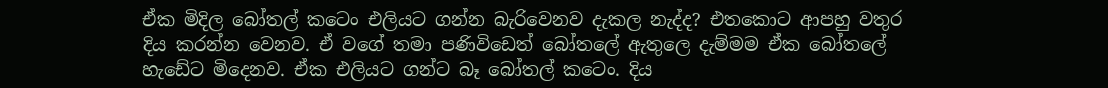ඒක මිදිල බෝතල් කටෙං එලියට ගන්න බැරිවෙනව දැකල නැද්ද? එතකොට ආපහු වතුර දිය කරන්න වෙනව. ඒ වගේ තමා පණිවිඩෙත් බෝතලේ ඇතුලෙ දැම්මම ඒක බෝතලේ හැඩේට මිදෙනව. ඒක එලියට ගන්ට බෑ බෝතල් කටෙං. දිය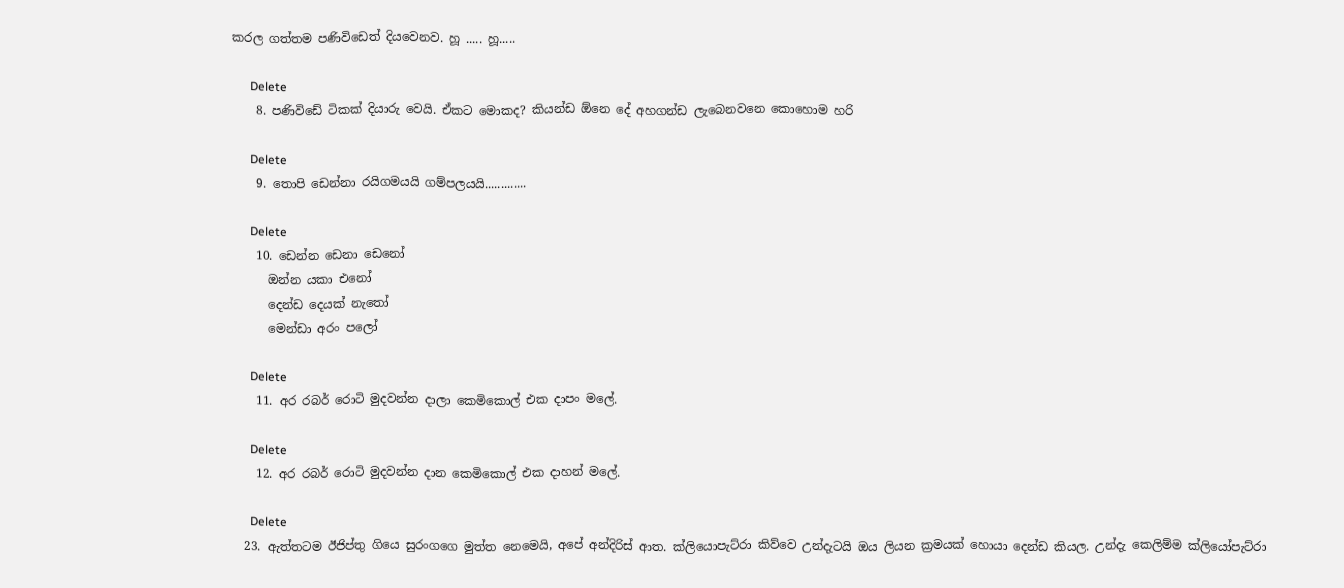කරල ගත්තම පණිවිඩෙත් දියවෙනව. හූ ..... හූ.....

      Delete
    8. පණිවිඩේ ටිකක් දියාරු වෙයි. ඒකට මොකද? කියන්ඩ ඕනෙ දේ අහගන්ඩ ලැබෙනවනෙ කොහොම හරි

      Delete
    9. තොපි ඩෙන්නා රයිගමයයි ගම්පලයයි.............

      Delete
    10. ඩෙන්න ඩෙනා ඩෙනෝ
      ඔන්න යකා එනෝ
      දෙන්ඩ දෙයක් නැතෝ
      මෙන්ඩා අරං පලෝ

      Delete
    11. අර රබර් රොටි මුදවන්න දාලා කෙමිකොල් එක දාපං මලේ.

      Delete
    12. අර රබර් රොටි මුදවන්න දාන කෙමිකොල් එක දාහන් මලේ.

      Delete
  23. ඇත්තටම ඊජිප්තු ගියෙ සුරංගගෙ මුත්ත නෙමෙයි, අපේ අන්දිරිස් ආත. ක්ලියොපැට්රා කිව්වෙ උන්දැටයි ඔය ලියන ක්‍රමයක් හොයා දෙන්ඩ කියල. උන්දැ කෙලිම්ම ක්ලියෝපැට්රා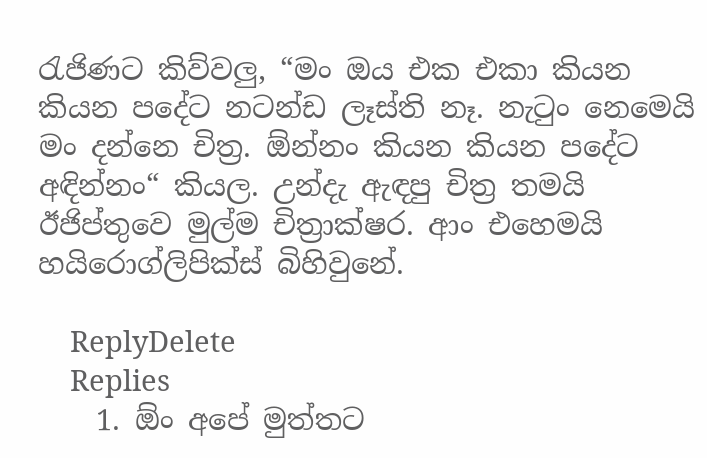රැජිණට කිව්වලු, “මං ඔය එක එකා කියන කියන පදේට නටන්ඩ ලෑස්ති නෑ. නැටුං නෙමෙයි මං දන්නෙ චිත්‍ර. ඕන්නං කියන කියන පදේට අඳින්නං“ කියල. උන්දැ ඇඳපු චිත්‍ර තමයි ඊජිප්තුවෙ මුල්ම චිත්‍රාක්ෂර. ආං එහෙමයි හයිරොග්ලිපික්ස් බිහිවුනේ.

    ReplyDelete
    Replies
    1. ඕං අපේ මුත්තට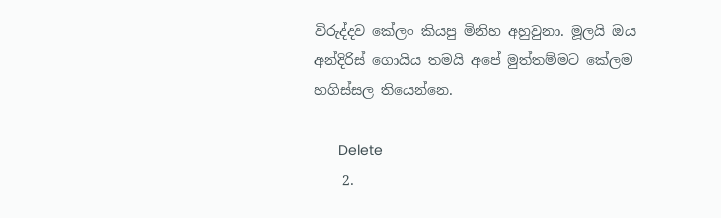විරුද්දව කේලං කියපු මිනිහ අහුවුනා. මූලයි ඔය අන්දිරිස් ගොයිය තමයි අපේ මුත්තම්මට කේලම හගිස්සල තියෙන්නෙ.

      Delete
    2.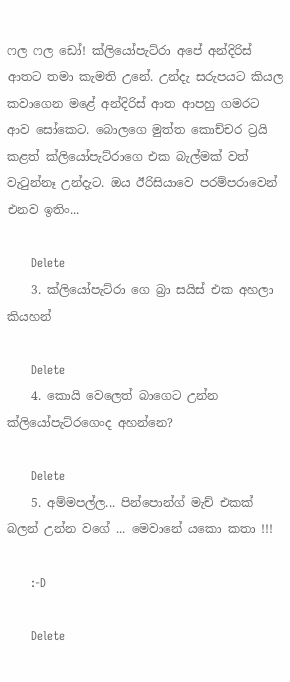ෆල ෆල ඩෝ! ක්ලියෝපැට්රා අපේ අන්දිරිස් ආතට තමා කැමති උනේ. උන්දැ සරුපයට කියල කවාගෙන මළේ අන්දිරිස් ආත ආපහු ගමරට ආව සෝකෙට. බොලගෙ මුත්ත කොච්චර ට්‍රයි කළත් ක්ලියෝපැට්රාගෙ එක බැල්මක් වත් වැටුන්නෑ උන්දැට. ඔය ඊරිසියාවෙ පරම්පරාවෙන් එනව ඉතිං...

      Delete
    3. ක්ලියෝපැට්රා ගෙ බ්‍රා සයිස් එක අහලා කියහන්

      Delete
    4. කොයි වෙලෙත් බාගෙට උන්න ක්ලියෝපැට්රගෙංද අහන්නෙ?

      Delete
    5. අම්මපල්ල... පින්පොන්ග් මැච් එකක් බලන් උන්න වගේ ... මෙවානේ යකො කතා !!!

      :-D

      Delete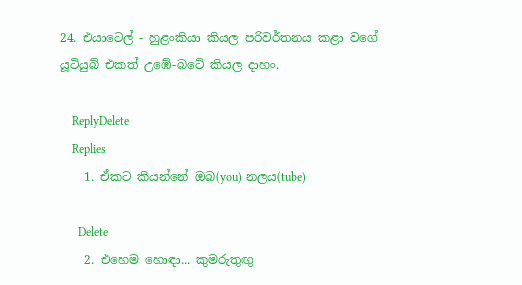24. එයාටෙල් - හුළංකියා කියල පරිවර්තනය කළා වගේ යූටියුබ් එකත් උඹේ-බටේ කියල දාහං.

    ReplyDelete
    Replies
    1. ඒකට කියන්නේ ඔබ(you) නලය(tube)

      Delete
    2. එහෙම හොඳා... කුමරුතුඟු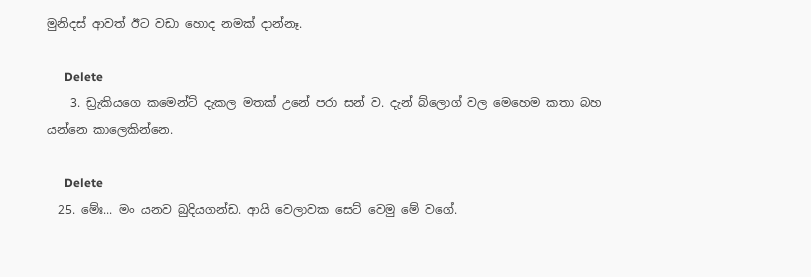මුනිදස් ආවත් ඊට වඩා හොද නමක් දාන්නෑ.

      Delete
    3. ඩ්‍රැකියගෙ කමෙන්ට් දැකල මතක් උනේ පරා සන් ව. දැන් බ්ලොග් වල මෙහෙම කතා බහ යන්නෙ කාලෙකින්නෙ.

      Delete
  25. මේඃ... මං යනව බුදියගන්ඩ. ආයි වෙලාවක සෙට් වෙමු මේ වගේ.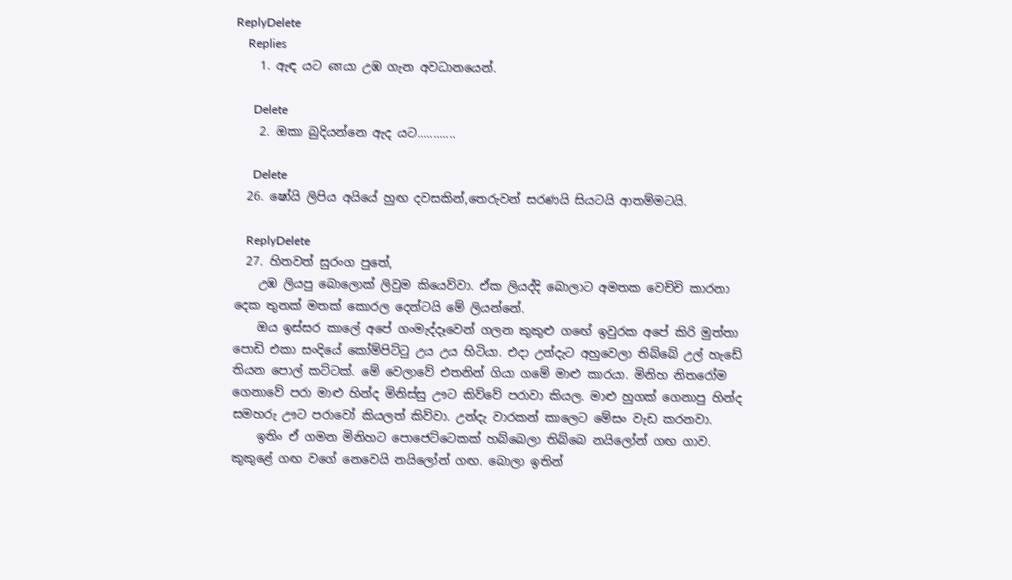ReplyDelete
    Replies
    1. ඇ‍ඳ යට னයා උඹ ගැන අවධානයෙන්.

      Delete
    2. ඔකා බුදියන්නෙ ඇද යට............

      Delete
  26. ෂෝයි ලිපිය අයියේ හුඟ දවසකින්,තෙරුවන් සරණයි සියටයි ආතම්මටයි.

    ReplyDelete
  27. හිතවත් සුරංග පුතේ,
    උඹ ලියපු බොලොක් ලිවුම කියෙව්වා. ඒක ලියද්දි බොලාට අමතක වෙච්චි කාරනා දෙක තුනක් මතක් කොරල දෙන්ටයි මේ ලියන්නේ.
    ඔය ඉස්සර කාලේ අපේ ගංමැද්දෑවෙන් ගලන කුකුළු ගඟේ ඉවුරක අපේ කිරි මුත්තා පොඩි එකා සංදියේ කෝම්පිට්ටු උය උය හිටියා. එදා උන්දැට අහුවෙලා තිබ්බේ උල් හැඩේ තියන පොල් කට්ටක්. මේ වෙලාවේ එතනින් ගියා ගමේ මාළු කාරයා. මිනිහ නිතරෝම ගෙනාවේ පරා මාළු හින්ද මිනිස්සු ඌට කිව්වේ පරාවා කියල. මාළු හුගක් ගෙනාපු හින්ද සමහරු ඌට පරාවෝ කියලත් කිව්වා. උන්දැ වාරකන් කාලෙට මේසං වැඩ කරනවා.
    ඉතිං ඒ ගමන මිනිහට පොජෙට්ටෙකක් හබ්බෙලා තිබ්බෙ නයිලෝන් ගඟ ගාව. කුකුළේ ගඟ වගේ නෙවෙයි නයිලෝන් ගඟ. බොලා ඉතින්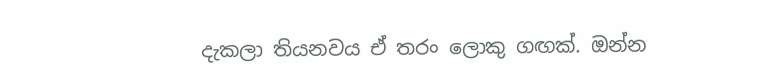දැකලා තියනවය ඒ තරං ලොකු ගඟක්. ඔන්න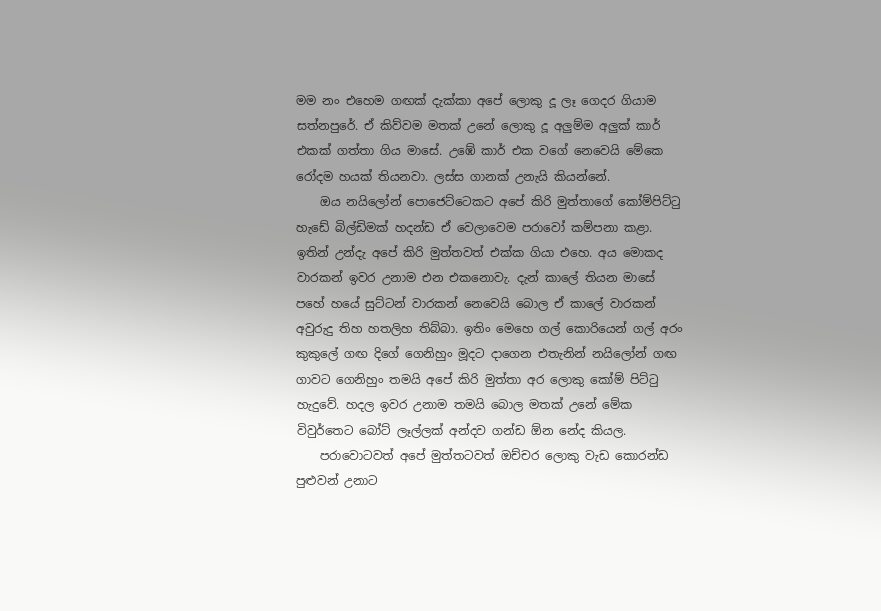මම නං එහෙම ගඟක් දැක්කා අපේ ලොකු දූ ලෑ ගෙදර ගියාම සත්නපුරේ. ඒ කිව්වම මතක් උනේ ලොකු දූ අලුම්ම අලුක් කාර් එකක් ගත්තා ගිය මාසේ. උඹේ කාර් එක වගේ නෙවෙයි මේකෙ රෝදම හයක් තියනවා. ලස්ස ගානක් උනැයි කියන්නේ.
    ඔය නයිලෝන් පොජෙට්ටෙකට අපේ කිරි මුත්තාගේ කෝම්පිට්ටු හැඩේ බිල්ඩිමක් හදන්ඩ ඒ වෙලාවෙම පරාවෝ කම්පනා කළා. ඉතින් උන්දැ අපේ කිරි මුත්තවත් එක්ක ගියා එහෙ. අය මොකද වාරකන් ඉවර උනාම එන එකනොවැ. දැන් කාලේ තියන මාසේ පහේ හයේ සුට්ටන් වාරකන් නෙවෙයි බොල ඒ කාලේ වාරකන් අවුරුදු තිහ හතලිහ තිබ්බා. ඉතිං මෙහෙ ගල් කොරියෙන් ගල් අරං කුකුලේ ගඟ දිගේ ගෙනිහුං මූදට දාගෙන එතැනින් නයිලෝන් ගඟ ගාවට ගෙනිහුං තමයි අපේ කිරි මුත්තා අර ලොකු කෝම් පිට්ටු හැදුවේ. හදල ඉවර උනාම තමයි බොල මතක් උනේ මේක විවුර්තෙට බෝට් ලෑල්ලක් අන්දව ගන්ඩ ඕන නේද කියල.
    පරාවොටවත් අපේ මුත්තටවත් ඔච්චර ලොකු වැඩ කොරන්ඩ පුළුවන් උනාට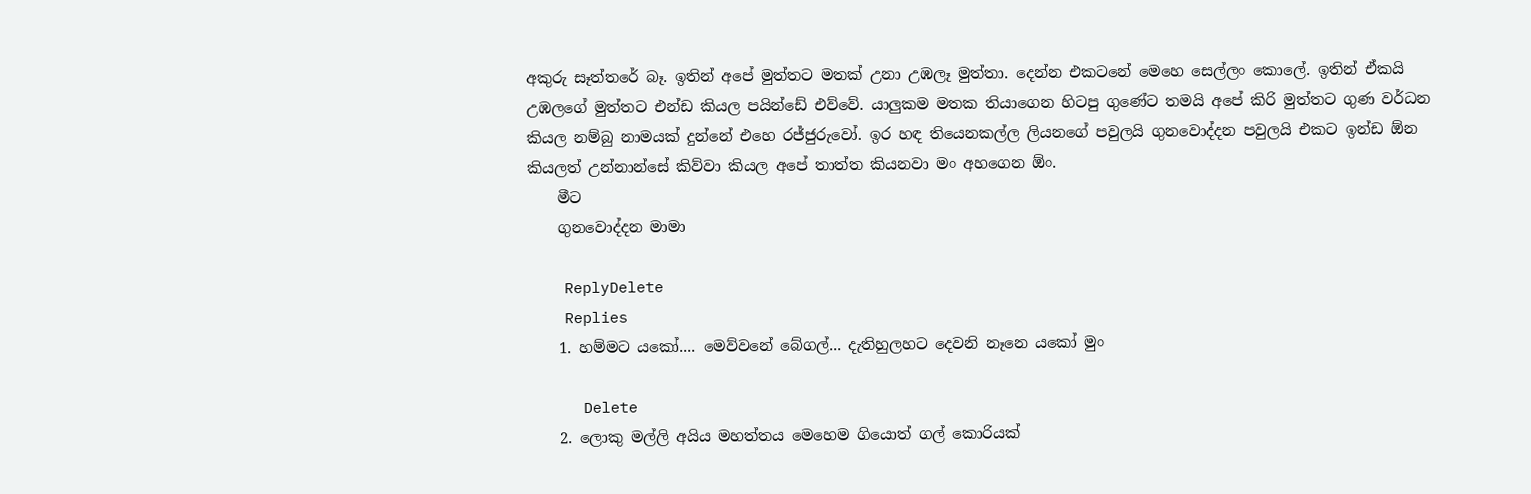අකුරු සෑත්තරේ බෑ. ඉතින් අපේ මුත්තට මතක් උනා උඹලෑ මුත්තා. දෙන්න එකටනේ මෙහෙ සෙල්ලං කොලේ. ඉතින් ඒකයි උඹලගේ මුත්තට එන්ඩ කියල පයින්ඩේ එව්වේ. යාලුකම මතක තියාගෙන හිටපු ගුණේට තමයි අපේ කිරි මුත්තට ගුණ වර්ධන කියල නම්බු නාමයක් දුන්නේ එහෙ රජ්ජුරුවෝ. ඉර හඳ තියෙනකල්ල ලියනගේ පවුලයි ගුනවොද්දන පවුලයි එකට ඉන්ඩ ඕන කියලත් උන්නාන්සේ කිව්වා කියල අපේ තාත්ත කියනවා මං අහගෙන ඕං.
    මීට
    ගුනවොද්දන මාමා

    ReplyDelete
    Replies
    1. හම්මට යකෝ.... මෙව්වනේ බේගල්... දැතිහුලහට දෙවනි නෑනෙ යකෝ මුං

      Delete
    2. ලොකු මල්ලි අයිය මහත්තය මෙහෙම ගියොත් ගල් කොරියක්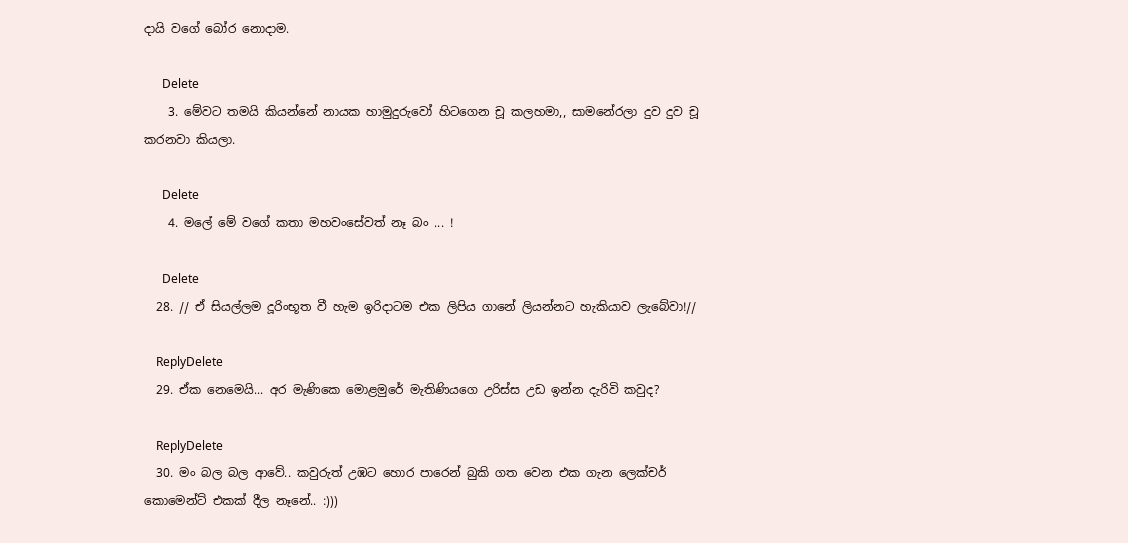දායි වගේ බෝර නොදාම.

      Delete
    3. මේවට තමයි කියන්නේ නායක හාමුදුරුවෝ හිටගෙන චූ කලහමා,, සාමනේරලා දුව දුව චූ කරනවා කියලා.

      Delete
    4. මලේ මේ වගේ කතා මහවංසේවත් නෑ බං ... !

      Delete
  28. // ඒ සියල්ලම දූරිංභූත වී හැම ඉරිදාටම එක ලිපිය ගානේ ලියන්නට හැකියාව ලැබේවා!//

    ReplyDelete
  29. ඒක නෙමෙයි... අර මැණිකෙ මොළමුරේ මැතිණියගෙ උරිස්ස උඩ ඉන්න දැරිවි කවුද?

    ReplyDelete
  30. මං බල බල ආවේ.. කවුරුත් උඹට හොර පාරෙන් බුකි ගත වෙන එක ගැන ලෙක්චර් කොමෙන්ට් එකක් දීල නෑනේ.. :)))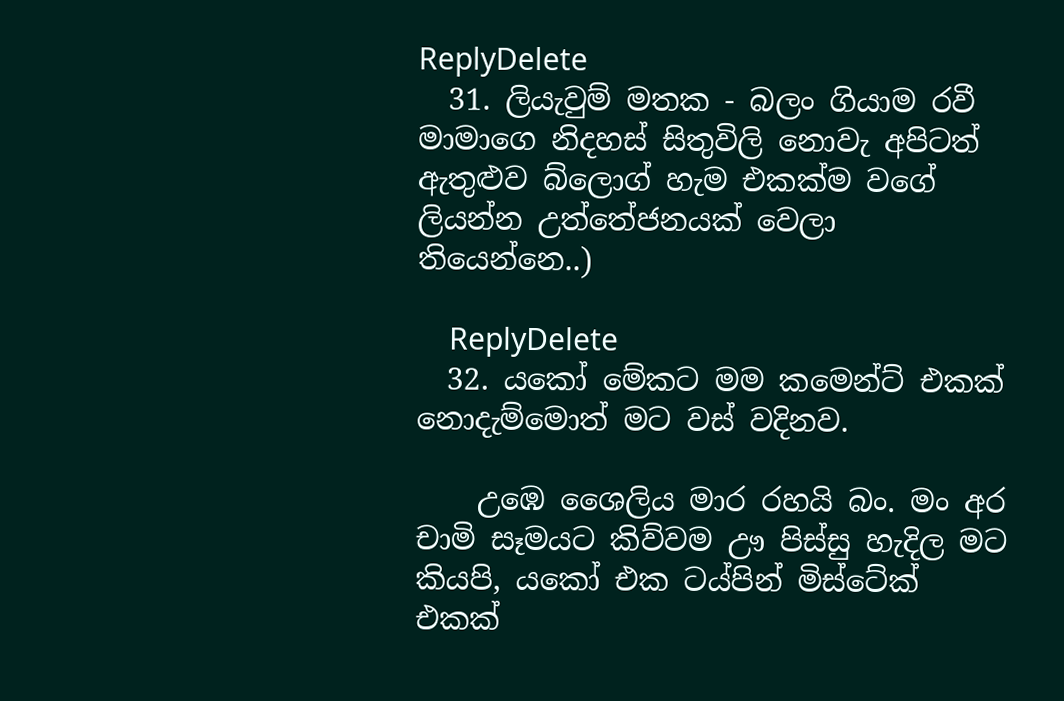ReplyDelete
  31. ලියැවුම් මතක - බලං ගියාම රවී මාමාගෙ නිදහස් සිතුවිලි නොවැ අපිටත් ඇතුළුව බ්ලොග් හැම එකක්ම වගේ ලියන්න උත්තේජනයක් වෙලා තියෙන්නෙ..)

    ReplyDelete
  32. යකෝ මේකට මම කමෙන්ට් එකක් නොදැම්මොත් මට වස් වදිනව.

    උඹෙ ශෛලිය මාර රහයි බං. මං අර චාමි සෑමයට කිව්වම ඌ පිස්සු හැදිල මට කියපි, යකෝ එක ටය්පින් මිස්ටේක් එකක්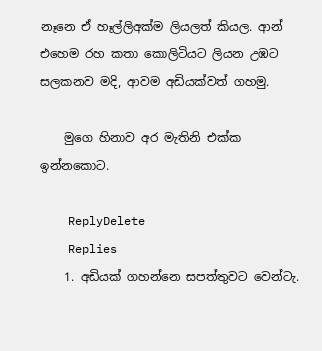නෑනෙ ඒ හෑල්ලිඅක්ම ලියලත් කියල. ආන් එහෙම රහ කතා කොලිටියට ලියන උඹට සලකනව මදි, ආවම අඩියක්වත් ගහමු.

    මුගෙ හිනාව අර මැතිනි එක්ක ඉන්නකොට.

    ReplyDelete
    Replies
    1. අඩියක් ගහන්නෙ සපත්තුවට වෙන්ටැ.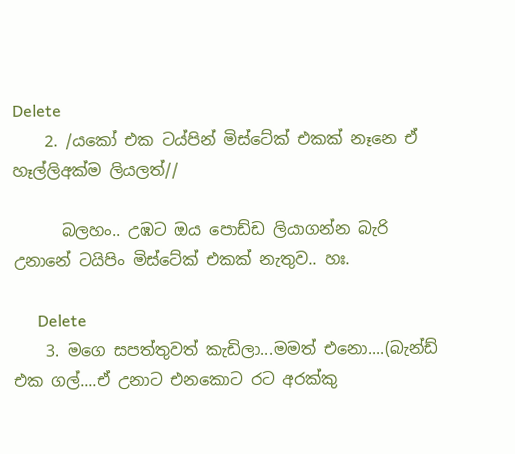Delete
    2. /යකෝ එක ටය්පින් මිස්ටේක් එකක් නෑනෙ ඒ හෑල්ලිඅක්ම ලියලත්//

      බලහං.. උඹට ඔය පොඩ්ඩ ලියාගන්න බැරි උනානේ ටයිපිං මිස්ටේක් එකක් නැතුව.. හඃ.

      Delete
    3. මගෙ සපත්තුවත් කැඩිලා...මමත් එනො....(බැන්ඩ් එක ගල්....ඒ උනාට එනකොට රට අරක්කු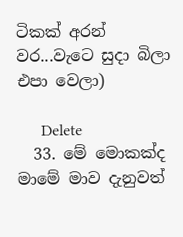ටිකක් අරන් වර...වැටෙ සුදා බිලා එපා වෙලා)

      Delete
  33. මේ මොකක්ද මාමේ මාව දැනුවත්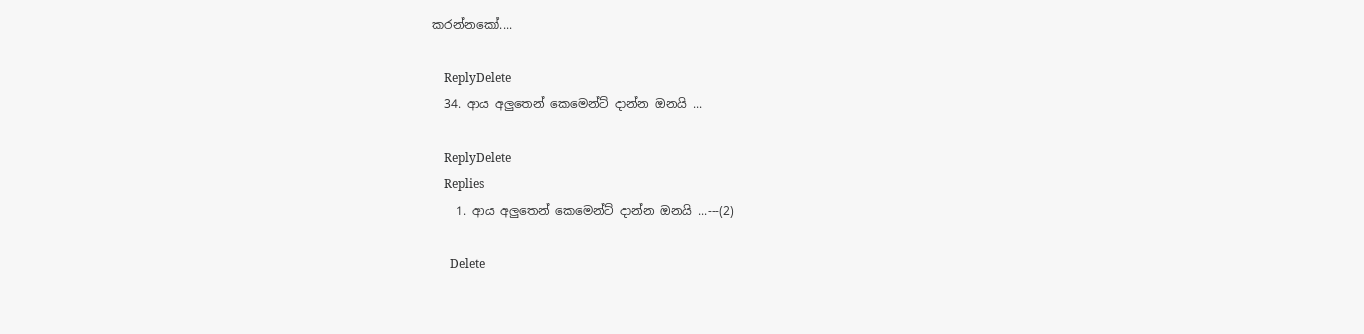කරන්නකෝ....

    ReplyDelete
  34. ආය අලුතෙන් කෙමෙන්ට් දාන්න ඔනයි ...

    ReplyDelete
    Replies
    1. ආය අලුතෙන් කෙමෙන්ට් දාන්න ඔනයි ...---(2)

      Delete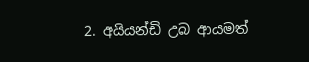2. අයියන්ඩි උබ ආයමත්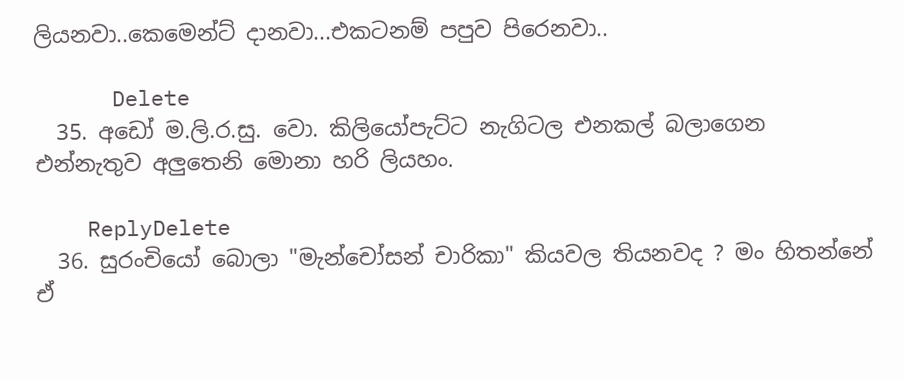ලියනවා..කෙමෙන්ට් දානවා...එකටනම් පපුව පිරෙනවා..

      Delete
  35. අඩෝ ම.ලි.ර.සු. වො. කිලියෝපැට්ට නැගිටල එනකල් බලාගෙන එන්නැතුව අලුතෙනි මොනා හරි ලියහං.

    ReplyDelete
  36. සුරංචියෝ බොලා "මැන්චෝසන් චාරිකා" කියවල තියනවද ? මං හිතන්නේ ඒ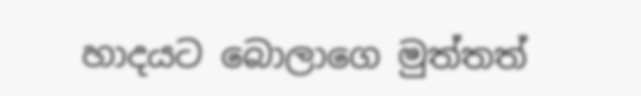හාදයට බොලාගෙ මුත්තත්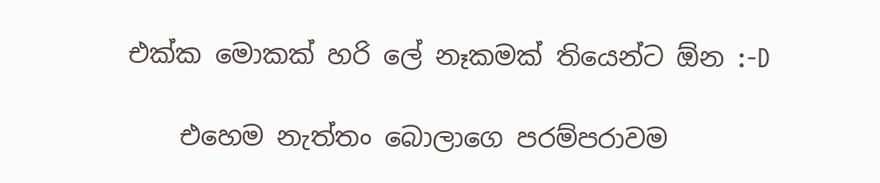එක්ක මොකක් හරි ලේ නෑකමක් තියෙන්ට ඕන :-D

    එහෙම නැත්තං බොලාගෙ පරම්පරාවම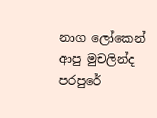නාග ලෝකෙන් ආපු මුචලින්ද පරපුරේ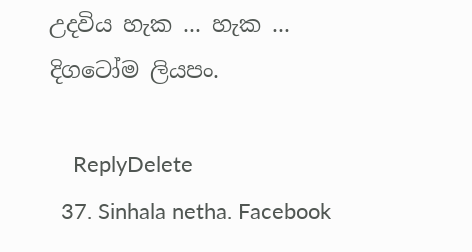උදවිය හැක ... හැක ... දිගටෝම ලියපං.

    ReplyDelete
  37. Sinhala netha. Facebook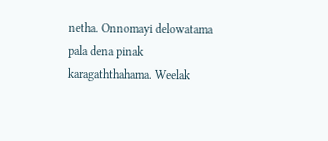netha. Onnomayi delowatama pala dena pinak karagaththahama. Weelak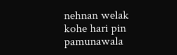nehnan welak kohe hari pin pamunawala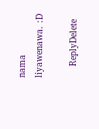nama liyawenawa. :D

    ReplyDelete